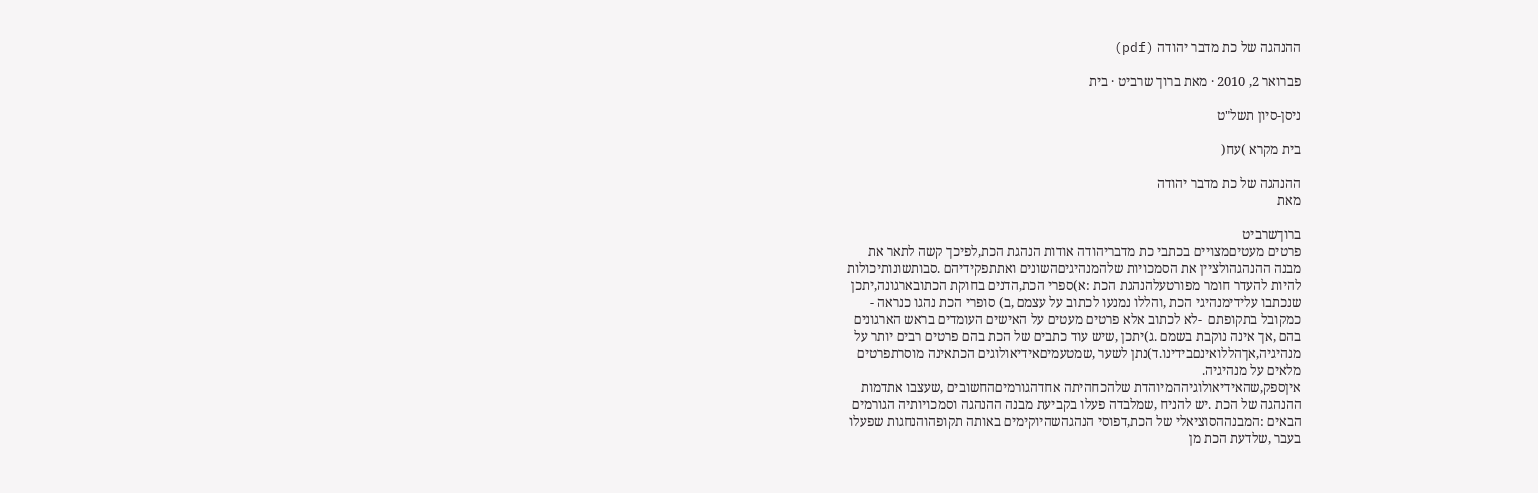ההנהגה של כת מדבר יהודה (pdf)

פברואר 2, 2010 · מאת ברוך שרביט · בית

ניסן-סיון תשל"ט

בית מקרא )עח(

ההנהגה של כת מדבר יהודה
מאת

ברוךשרביט
פרטים מעטיםמצויים בכתבי כת מדבריהודה אודות הנהגת הכת,לפיכך קשה לתאר את
מבנה ההנהגהולציין את הסמכויות שלהמנהיגיםהשונים ואתתפקידיהם .סבותשונותיכולות
להיות להעדר חומר מפורטעלהנהגת הכת :א)ספרי הכת,הדנים בחוקת הכתובארגונה,יתכן
שנכתבו עלידימנהיגי הכת ,והללו נמנעו לכתוב על עצמם ,ב) סופרי הכת נהגו כנראה -
כמקובל בתקופתם  -לא לכתוב אלא פרטים מעטים על האישים העומדים בראש הארגונים
בהם ,אך אינה נוקבת בשמם .ג)יתכן ,שיש עוד כתבים של הכת בהם פרטים רבים יותר על
מנהיגיה,אךהללואינםבידינו.ד)נתן לשער ,שמטעמיםאידיאולוגים הכתאינה מוסרתפרטים
מלאים על מנהיגיה.
איןספק,שהאידיאולוגיההמיוהדת שלהכחהיתה אחדהגורמיםהחשובים ,שעצבו אתדמות
ההנהגה של הכת .יש להניח ,שמלבדה פעלו בקביעת מבנה ההנהגה וסמכויותיה הגורמים
הבאים :המבנההסוציאלי של הכת,דפוסי הנהגהשהיוקימים באותה תקופהוהנחגות שפעלו
בעבר ,שלדעת הכת מן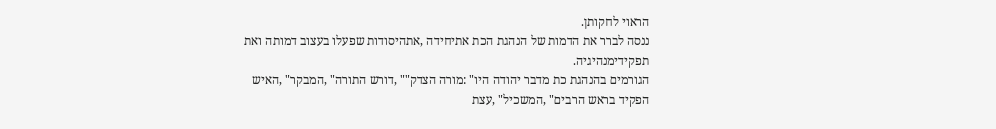הראוי לחקותן.
ננסה לברר את הדמות של הנהגת הכת אתיחידה ,אתהיסודות שפעלו בעצוב דמותה ואת
תפקידימנהיגיה.
הגורמים בהנהגת כת מדבר יהודה היו" :מורה הצדק"" ,דורש התורה" ,המבקר" ,האיש
הפקיד בראש הרבים" ,המשכיל" ,עצת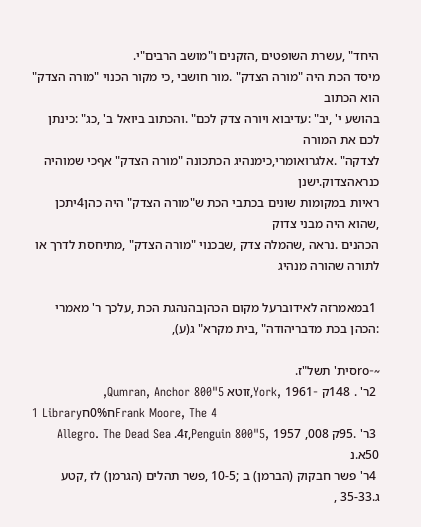היחד" ,עשרת השופטים ,הזקנים ו"מושב הרבים"י.
מיסד הכת היה "מורה הצדק" .מור חושבי ,כי מקור הכנוי "מורה הצדק" הוא הכתוב
בהושע י' ,יב" :עדיבוא ויורה צדק לכם" .והכתוב ביואל ב' ,כג" :כינתן לכם את המורה
לצדקה" .אלגרואומרי,כימנהיג הכתכונה "מורה הצדק" אףכי שמוהיה כנראהצדוק.ישנן
ראיות במקומות שונים בכתבי הכת ש"מורה הצדק" היה כהן4יתכן ,שהוא היה מבני צדוק
הכהנים .נראה ,שהמלה צדק ,שבכנוי "מורה הצדק" ,מתיחסת לדרך או לתורה שהורה מנהיג

 1במאמרזה לאידוברעל מקום הכהןבהנהגת הכת ,עלכך ר' מאמרי :הכהן בכת מדבריהודה" ,בית מקרא" ג(ע),

~-roסית' תשל"ז.
 2ר' . 148ק -York, 1961,זוטא Qumran, Anchor 800"5,
1 Libraryח0%חFrank Moore, The 4
 3ר' .95ק 008, Penguin 800"5, 1957,ז4. Allegro. The Dead Sea 50א.נ
 4ר' פשר חבקוק (הברמן) ב ;10-5 ,פשר תהלים (הגרמן) לז ,קטע ג.35-33 ,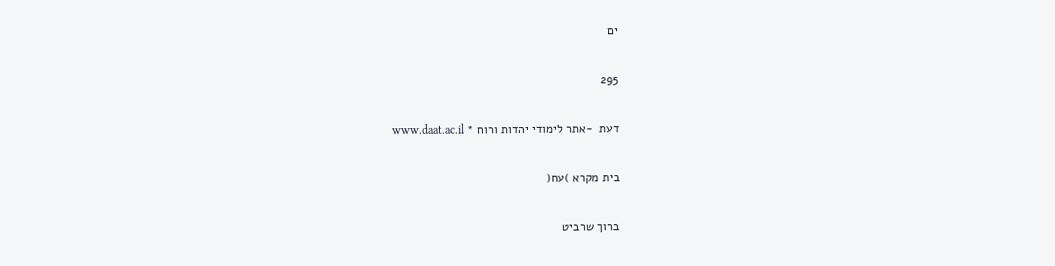ים

295

דעת  -אתר לימודי יהדות ורוח * www.daat.ac.il

בית מקרא )עח(

ברוך שרביט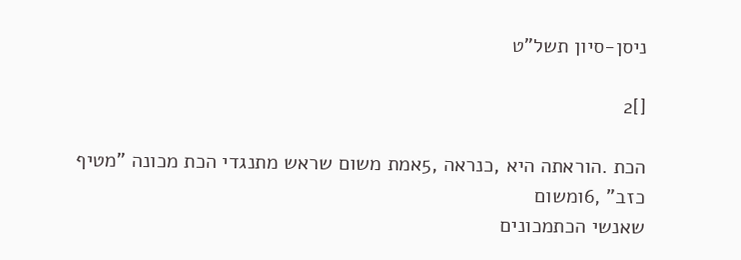ניסן-סיון תשל"ט

[]2

הכת .הוראתה היא ,כנראה ,5אמת משום שראש מתנגדי הכת מכונה "מטיף כזב" ,6ומשום
שאנשי הכתמכונים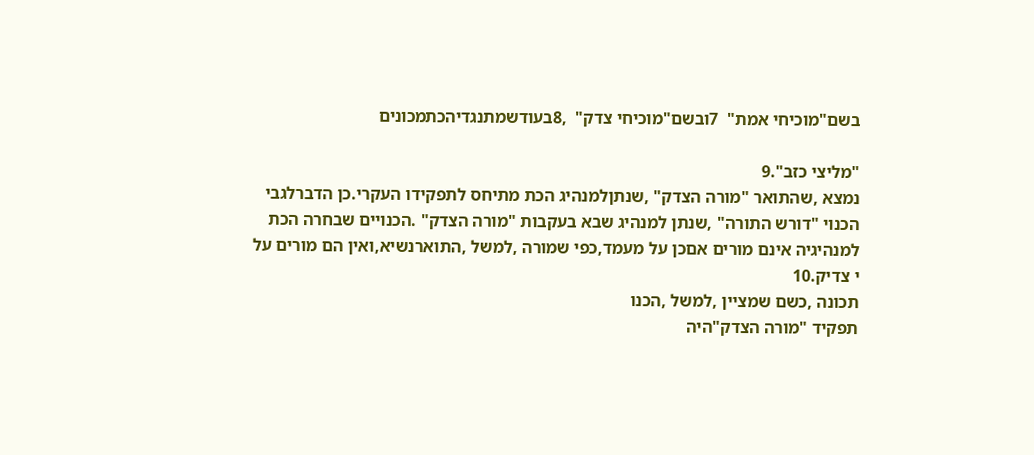בשם"מוכיחי אמת"  7ובשם"מוכיחי צדק"  ,8בעודשמתנגדיהכתמכונים

"מליצי כזב".9
נמצא ,שהתואר "מורה הצדק" ,שנתןלמנהיג הכת מתיחס לתפקידו העקרי.כן הדברלגבי
הכנוי "דורש התורה" ,שנתן למנהיג שבא בעקבות "מורה הצדק" .הכנויים שבחרה הכת
למנהיגיה אינם מורים אםכן על מעמד,כפי שמורה ,למשל ,התוארנשיא,ואין הם מורים על
י צדיק.10
תכונה ,כשם שמציין ,למשל ,הכנו
תפקיד "מורה הצדק"היה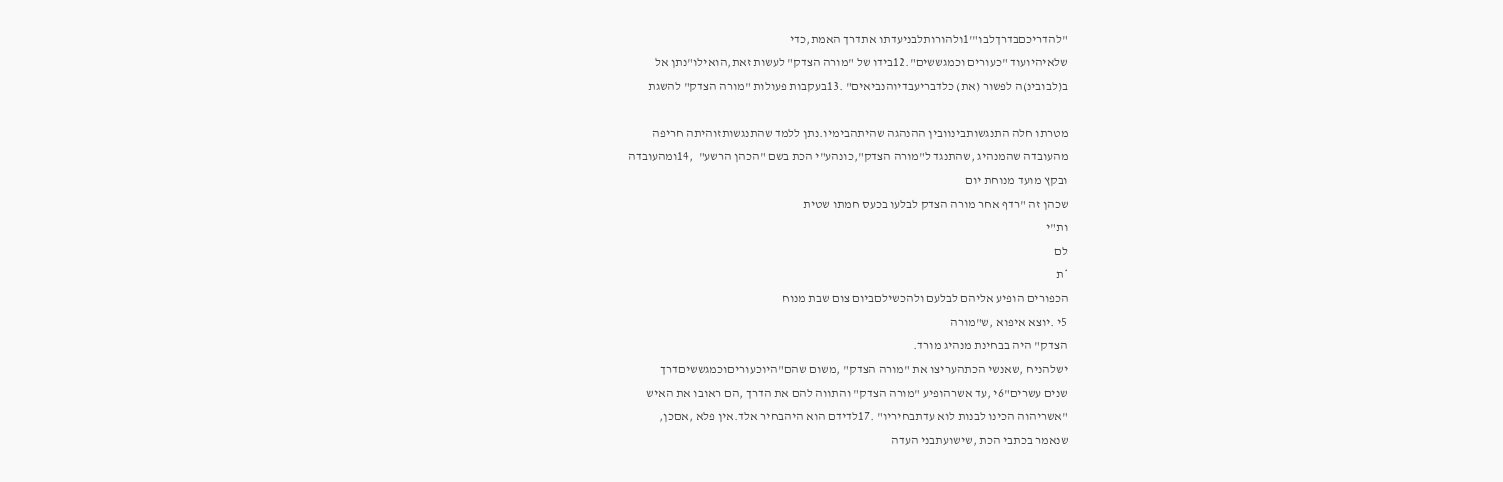"להדריכםבדרךלבו"'1ולהורותלבניעדתו אתדרך האמת,כדי
שלאיהיועוד "כעורים וכמגששים".12בידו של "מורה הצדק" לעשות זאת,הואילו"נתן אל
ב(לבובינ)ה לפשור (את) כלדבריעבדיוהנביאים" .13בעקבות פעולות "מורה הצדק" להשגת

מטרתו חלה התנגשותבינוובין ההנהגה שהיתהבימיו.נתן ללמד שהתנגשותזוהיתה חריפה
מהעובדה שהמנהיג ,שהתנגד ל"מורה הצדק",כונהע"י הכת בשם "הכהן הרשע"  ,14ומהעובדה
ובקץ מועד מנוחת יום
שכהן זה "רדף אחר מורה הצדק לבלעו בכעס חמתו שטית
ות"י
לם
*ת
הכפורים הופיע אליהם לבלעם ולהכשילםביום צום שבת מנוח
5י .יוצא איפוא ,ש"מורה
הצדק" היה בבחינת מנהיג מורד.
ישלהניח ,שאנשי הכתהעריצו את "מורה הצדק" ,משום שהם"היוכעוריםוכמגששיםדרך
שנים עשרים"6י ,עד אשרהופיע "מורה הצדק" והתווה להם את הדרך ,הם ראובו את האיש
"אשריהוה הכינו לבנות לוא עדתבחיריו" .17לדידם הוא היהבחיר אלד.אין פלא ,אםכן,
שנאמר בכתבי הכת ,שישועתבני העדה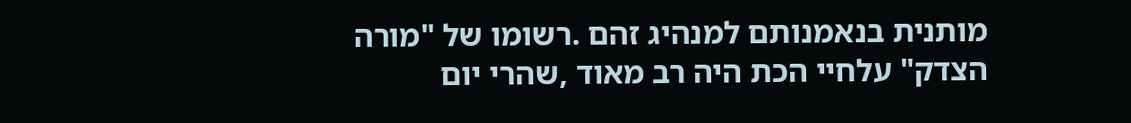מותנית בנאמנותם למנהיג זהם .רשומו של "מורה
הצדק" עלחיי הכת היה רב מאוד ,שהרי יום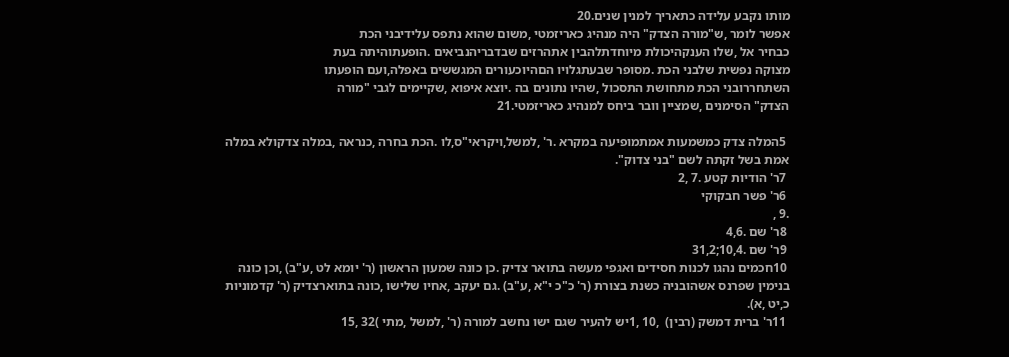מותו נקבע עלידה כתאריך למנין שנים.20
אפשר לומר ,ש"מורה הצדק" היה מנהיג כאריזמטי ,משום שהוא נתפס עלידיבני הכת
כבחיר אל ,שלו הענקהיכולת מיוחדתלהבין אתהרזים שבדבריהנביאים .הופעתוהיתה בעת
מצוקה נפשית שלבני הכת .מסופר שבעתגלויו הםהיוכעורים המגששים באפלה,ועם הופעתו
השתחררובני הכת מתחושת התסכול ,שהיו נתונים בה .יוצא איפוא ,שקיימים לגבי "מורה
הצדק" הסימנים ,שמציין וובר ביחס למנהיג כאריזמטי.21

 5המלה צדק כמשמעות אמתמופיעה במקרא .ר' ,למשל,ויקראי"ס,לו .הכת בחרה ,כנראה ,במלה צדקולא במלה
אמת בשל זקתה לשם "בני צדוק".
 7ר' הודיות קטע .7 ,2
 6ר' פשר חבקוקי
.9 ,
 8ר' שם .4,6
 9ר' שם .10,4;31,2
 10חכמים נהגו לכנות חסידים ואגפי מעשה בתואר צדיק .כן כונה שמעון הראשון (ר' יומא לט ,ע"ב) ,וכן כונה
בנימין שפרנס אשהובניה כשנת בצורת (ר' כ"כ י"א ,ע"ב) .גם יעקב ,אחיו שלישו ,כונה בתוארצדיק (ר' קדמוניות
כ,יט ,א).
 11ר' ברית דמשק (רבין)  ,10 ,1יש להעיר שגם ישו נחשב למורה (ר' ,למשל ,מתי )32 ,15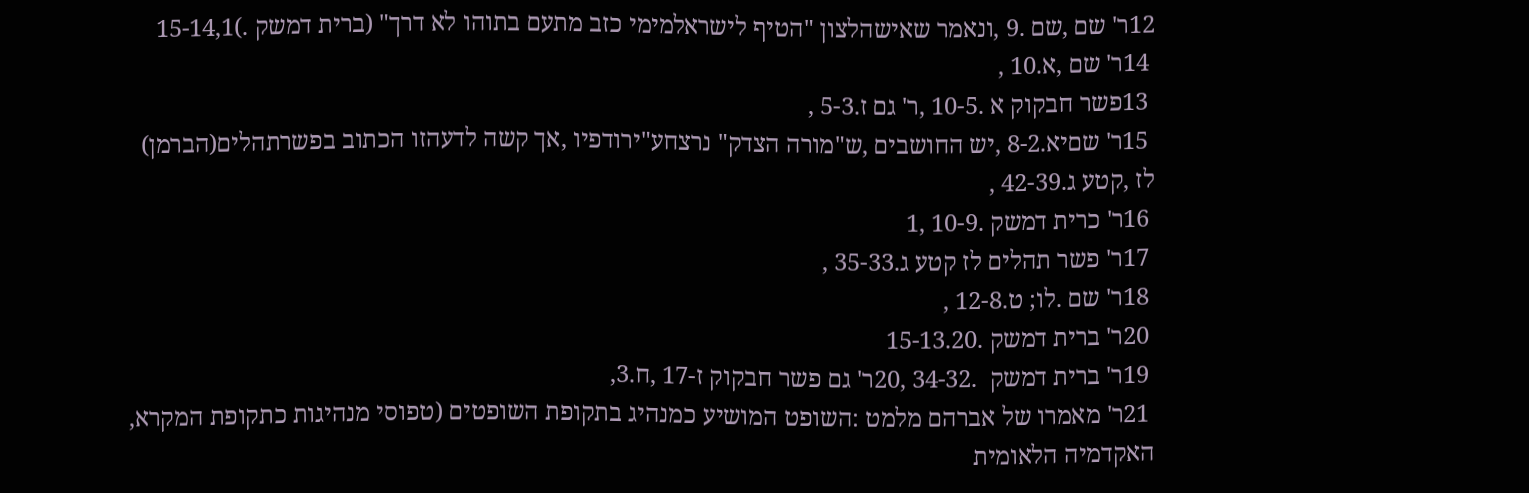12ר' שם ,שם .9 ,ונאמר שאישהלצון "הטיף לישראלמימי כזב מתעם בתוהו לא דרך" (ברית דמשק .)15-14,1
 14ר' שם ,א.10 ,
 13פשר חבקוק א .10-5 ,ר' גם ז.5-3 ,
 15ר' שםיא.8-2 ,יש החושבים ,ש"מורה הצדק" נרצחע"ירודפיו ,אך קשה לדעהזו הכתוב בפשרתהלים(הברמן)
לז ,קטע ג.42-39 ,
 16ר' כרית דמשק .10-9 ,1
 17ר' פשר תהלים לז קטע ג.35-33 ,
 18ר' שם .לו; ט.12-8 ,
 20ר' ברית דמשק .15-13.20
 19ר' ברית דמשק  .34-32 ,20ר' גם פשר חבקוק ז-17 ,ח.3,
 21ר' מאמרו של אברהם מלמט :השופט המושיע כמנהיג בתקופת השופטים (טפוסי מנהיגות כתקופת המקרא,
האקדמיה הלאומית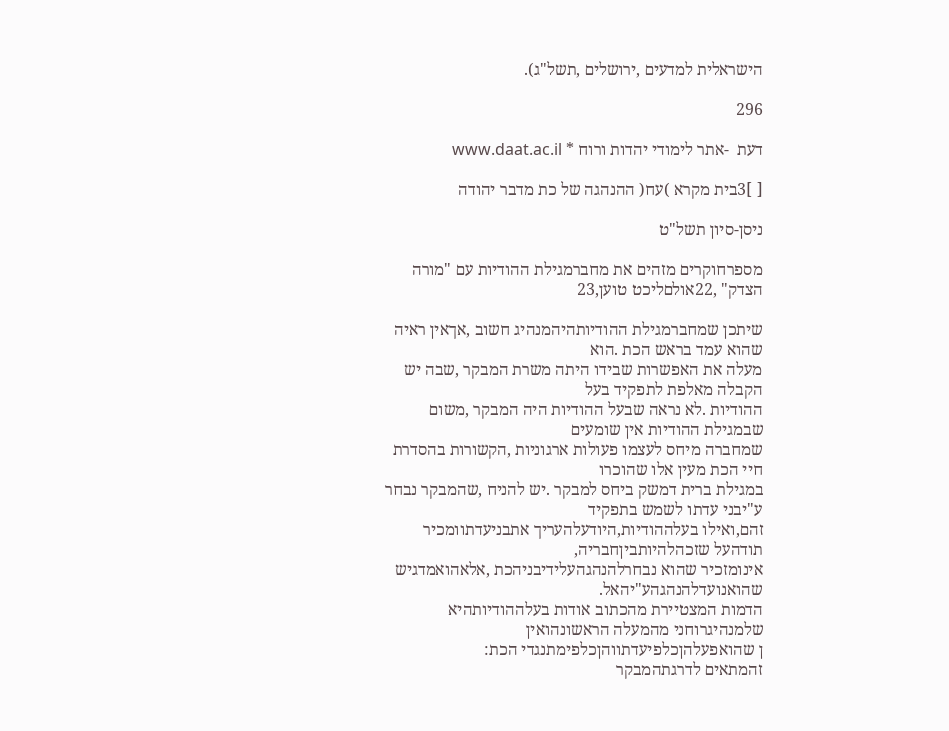הישראלית למדעים ,ירושלים ,תשל"ג).

296

דעת  -אתר לימודי יהדות ורוח * www.daat.ac.il

[ ]3בית מקרא )עח( ההנהגה של כת מדבר יהודה

ניסן-סיון תשל"ט

מספרחוקרים מזהים את מחברמגילת ההודיות עם "מורה הצדק" ,22אולםליכט טוען,23

שיתכן שמחברמגילת ההודיותהיהמנהיג חשוב ,אךאין ראיה שהוא עמד בראש הכת .הוא
מעלה את האפשרות שבידו היתה משרת המבקר ,שבה יש הקבלה מאלפת לתפקיד בעל
ההודיות .לא נראה שבעל ההודיות היה המבקר ,משום שבמגילת ההודיות אין שומעים
שמחברה מיחס לעצמו פעולות ארגוניות ,הקשורות בהסדרת חיי הכת מעין אלו שהוכרו
במגילת ברית דמשק ביחס למבקר .יש להניח ,שהמבקר נבחר ע"יבני עדתו לשמש בתפקיד
זהם,ואילו בעלההודיות,היודעלהעריך אתבניעדתוומכיר תודהעל שזכהלהיותביןחבריה,
אינומזכיר שהוא נבחרלהנהגהעלידיבניהכת ,אלאהואמדגיש שהואנועדלהנהגהע"יהאל.
הדמות המצטיירת מהכתוב אודות בעלההודיותהיא שלמנהיגרוחני מהמעלה הראשונהואין
ן שהואפעלהןכלפיעדתווהןכלפימתנגדי הכת:
זהמתאים לדרגתהמבקר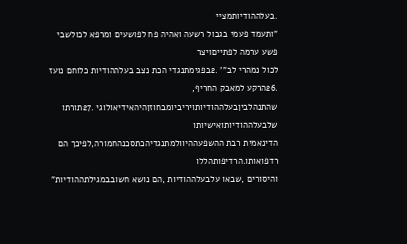.בעלההודיותמציי
"ותעמד פעמי בגבול רשעה ואהיה פח לפושעים ומרפא לכולשבי פשע ערמה לפתייםויצר
לכול נמהרי לב"' .2בפגימתנגדי הכת נצב בעלההודיות כלוחם נועז .26הרקע למאבק החריף,
שהתנהלביןבעלההודיותויריביומבחוזןהיהאידיאולוגי .27תורתו שלבעלההודיותואישיותו
הדינאמית רבת ההשפעההיוולמתנגדיהכתסכנהחמורה,לפיכך הם רדפואותו.הרדיפותהללו
והיסורים ,שבאו עלבעלההודיות ,הם נושא חשובבמגילתההודיות"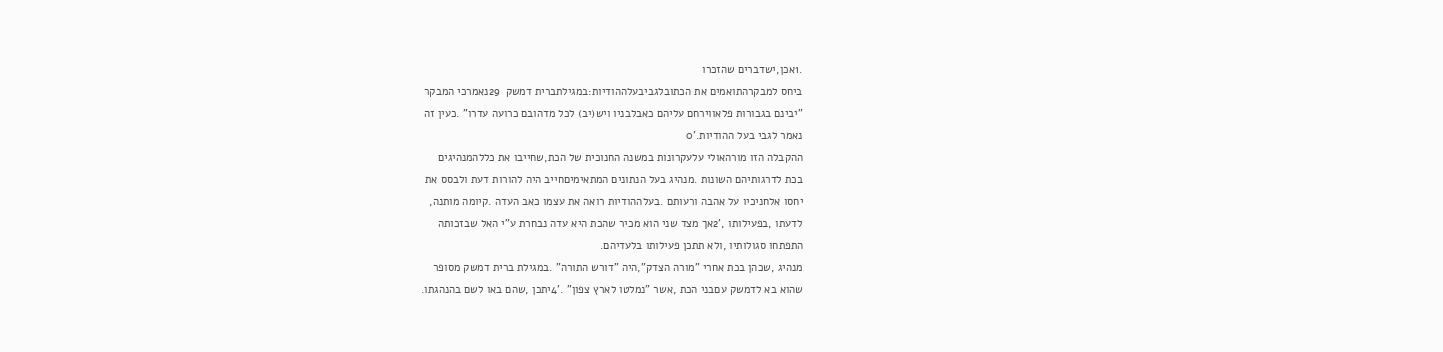.1אכן,ישדברים שהזכרו
ביחס למבקרהתואמים את הכתובלגביבעלההודיות:במגילתברית דמשק  29נאמרכי המבקר
"יבינם בגבורות פלאווירחם עליהם כאבלבניו ויש(יב) לכל מדהובם כרועה עדרו" .כעין זה
נאמר לגבי בעל ההודיות.'0
ההקבלה הזו מורהאולי עלעקרונות במשנה החנוכית של הכת,שחייבו את כללהמנהיגים
בכת לדרגותיהם השונות .מנהיג בעל הנתונים המתאימיםחייב היה להורות דעת ולבסס את
יחסו אלחניכיו על אהבה ורעותם .בעלההודיות רואה את עצמו כאב העדה .קיומה מותנה,
לדעתו ,בפעילותו ,'2אך מצד שני הוא מכיר שהכת היא עדה נבחרת ע"י האל שבזכותה
התפתחו סגולותיו ,ולא תתכן פעילותו בלעדיהם.
מנהיג ,שכהן בכת אחרי "מורה הצדק",היה "דורש התורה" .במגילת ברית דמשק מסופר
שהוא בא לדמשק עםבני הכת ,אשר "נמלטו לארץ צפון" .'4יתכן ,שהם באו לשם בהנהגתו.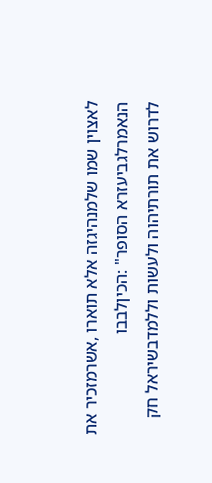לאצוין שמו שלמנהיגזה אלא תוארו ,אשרמזכיר את הנאמרלגביעזרא הסופר" :הכיןלבבו
לדרוש את תורתיהוה ולעשות וללמדבשיראל חק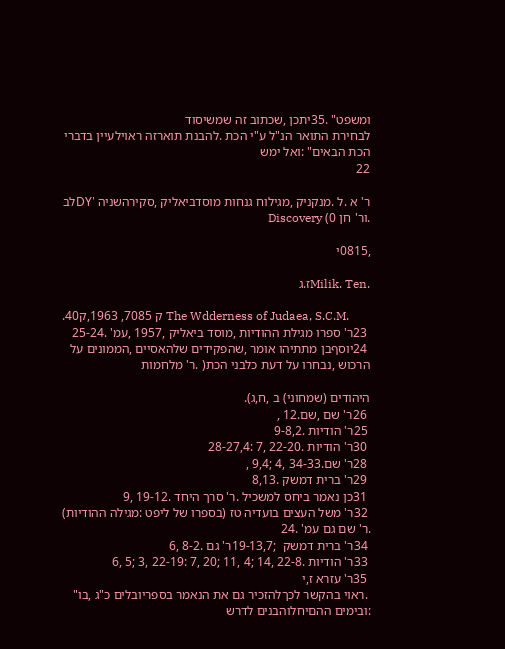ומשפט" .35יתכן ,שכתוב זה שמשיסוד
לבחירת התואר הנ"ל ע"י הכת .להבנת תוארזה ראוילעיין בדברי הכת הבאים" :ואל ימש
22

ר' א .ל .מנקניק ,מגילוח גנחות מוסדביאליק ,סקירהשניה 'DYלב .ור' חן 0) Discovery

,0815י

.Milik. Tenז.ג

.40ק 7085, 1963,ק The Wdderness of Judaea, S.C.M.
 23ר' ספרו מגילת ההודיות ,מוסד ביאליק ,1957 ,עמ' .25-24
 24יוסףבן מתתיהו אומר ,שהפקידים שלהאסיים ,הממונים על הרכוש ,נבחרו על דעת כלבני הכת( .ר' מלחמות

היהודים (שמחוני) ב ,ח,ג).
 26ר' שם ,שם.12 ,
 25ר' הודיות .9-8,2
 30ר' הודיות .22-20 ,7 :28-27,4
 28ר' שם.34-33 ,4 ;9,4 ,
 29ר' ברית דמשק .8,13
 31כן נאמר ביחס למשכיל .ר' סרך היחד .19-12 ,9
 32ר' משל העצים בועדיה טז (בספרו של ליפט :מגילה ההודיות) .ר' שם גם עמ' .24
 34ר' ברית דמשק  ;19-13,7ר' גם .8-2 ,6
 33ר' הודיות .22-8 ,14 ;4 ,11 ;20 ,7 :22-19 ,3 ;5 ,6
 35ר' עזרא ז,י
 .ראוי בהקשר לכךלהזכיר גם את הנאמר בספריובלים כ"ג ,בו" :ובימים ההםיחלוהבנים לדרש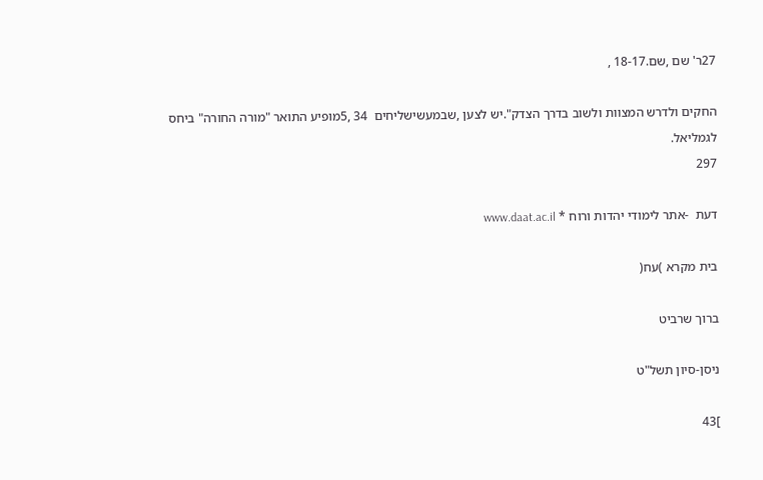27ר' שם ,שם.18-17 ,

החקים ולדרש המצוות ולשוב בדרך הצדק".יש לצען ,שבמעשישליחים  34 ,5מופיע התואר "מורה החורה" ביחס
לגמליאל.
297

דעת  -אתר לימודי יהדות ורוח * www.daat.ac.il

בית מקרא )עח(

ברוך שרביט

ניסן-סיון תשל"ט

]43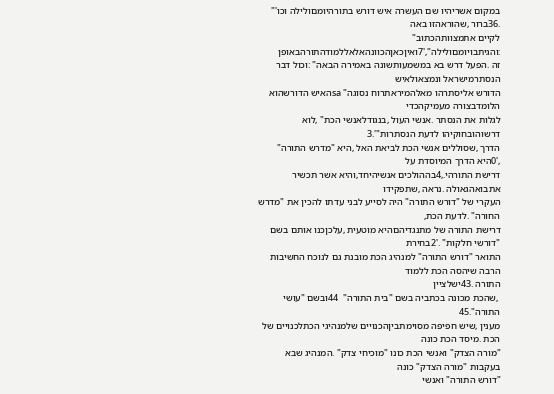במקום אשריהיו שם העשרה איש דורש בתורהיומםולילה וכו'" .36ברור ,שהוראהזו באה
לקיים אתמצוותהכתוב" :והגיתבויומםולילה",'7ואיןכאןהכוונהאלאללמודהתורהבאופן
זה .הפעל דרש בא במשמעותשונה באמירה הבאה" :וכול דבר הנסתרמישראל ונמצאולאיש
הדורש אליסתרהו מאלהמיראתרוח נסוגה" saהאיש הדורשהוא הלומדבצורה מעמיקהכדי
לגלות את הנסתר .אנשי העול ,בנגודלאנשי הכת" ,לוא דרשוהובחוקיהו לדעת הנסתרות"'.3
הדרך ,שסוללים אנשי הכת לביאת האל ,היא "מדרש התורה" ,'0היא הדרך המיוסדת על
דרישת התורהי.,4בההולכים אנשיהיחד,והיא אשר תכשיר אתבואהגאולה .נראה ,שתפקידו
העקרי של "דורש התורה" היה לסייע לבני עדתו להכין את "מדרש החורה" .לדעת הכת,
דרישת התורה של מתנגדיהםהיא מוטעית ,עלכןכנו אותם בשם "דורשי חלקות" .'2בחירת
התואר "דורש התורה" למנהיג הכת מובנת גם לנוכח החשיבות הרבה שיהסה הכת ללמוד
התורה .43ישלציין
 ,שהכת מכונה בכתביה בשם "בית התורה"  44ובשם "עושי התורה".45
מענין ,שיש חפיפה מסוימתביןהכנויים שלמנהיגי הכתלכנויים של הכת .מיסד הכת כונה
"מורה הצדק" ואנשי הכת כונו "מוכיחי צדק" .המנהיג שבא בעקבות "מורה הצדק" כונה
"דורש התורה" ואנשי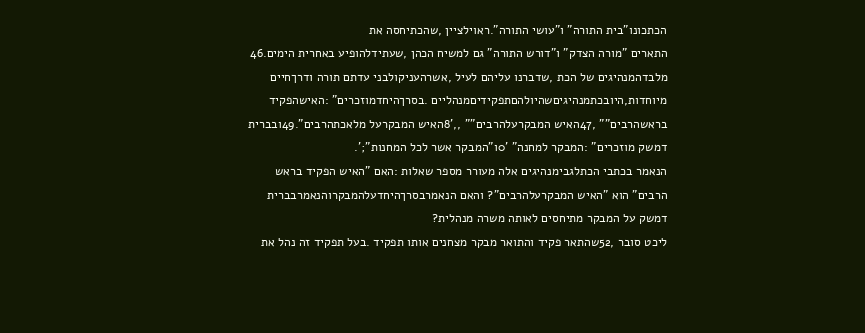הכתכונו"בית התורה" ו"עושי התורה".ראוילציין ,שהכתיחסה את
התארים "מורה הצדק" ו"דורש התורה" גם למשיח הכהן ,שעתידלהופיע באחרית הימים.46
מלבדהמנהיגים של הכת ,שדברנו עליהם לעיל ,אשרהעניקולבני עדתם תורה ודרךחיים
מיוחדות,היובכתמנהיגיםשהיולהםתפקידיםמנהליים .בסרךהיחדמוזכרים" :האישהפקיד
בראשהרבים"" ,47האיש המבקרעלהרבים"" ,,'8האיש המבקרעל מלאכתהרבים".49ובברית
דמשק מוזכרים" :המבקר למחנה" '0ו"המבקר אשר לכל המחנות";'.
הנאמר בכתבי הכתלגבימנהיגים אלה מעורר מספר שאלות :האם "האיש הפקיד בראש
הרבים" הוא "האיש המבקרעלהרבים"? והאם הנאמרבסרךהיחדעלהמבקרוהנאמרבברית
דמשק על המבקר מתיחסים לאותה משרה מנהלית?
ליכט סובר ,52שהתאר פקיד והתואר מבקר מצחנים אותו תפקיד .בעל תפקיד זה נהל את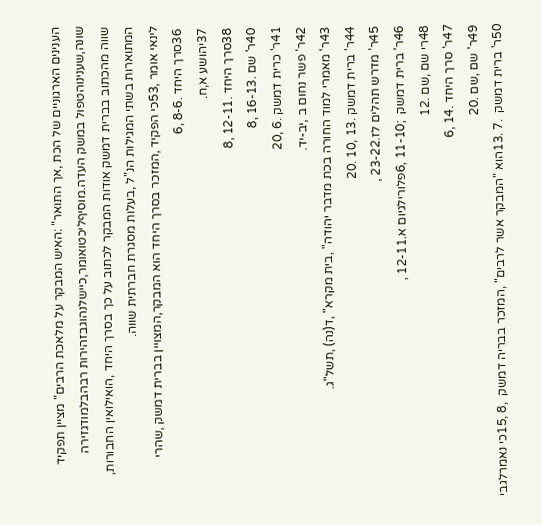הענינים הארגוניים של הכת ,אך התואר" :האיש המבקר על מלאכת הרבים" מציין תפקיד
שונה,שענינוהטפול במשק העדה.מוסיףליכטואומר,כיישלנהוגבזהירות רבהבלמודגזירה
שווה מהכתוב בברית דמשק אודות המבקר לכתוב על כך בסרך היחד ,הואילואין החבורות,
המתוארות בשתי המגילות הנ"ל ,בעלות מסגרת חברתית שווה.
לינאי אומר ,53כי הפקיד ,המזכר בסרך היחד הוא המבקר,המצויין בברית דמשק ,שהרי
 36סרך היחד .8-6 ,6
 37יהושע א,ח.
 38סרך היחד .12-11 ,8
 40ר' שם .16-13 ,8
 41ר' כרית דמשק .6 ,20
 42ר' פשר נחום ב ,יב-יד.
 43ר' מאמרי למוד החורה בכת מדבר יהודה" ,בית מקרא" ,ד(נה) ,תשל"ג.
 44ר' ברית דמשק .13 ,10 .20
 45ר' מדרש תהלים לז.23-22 ,
 46ר' ברית דמשק  ;11-10 ,6פלורילגיום א.12-11 ,
 48רי שם ,שם .12
 47ר' סרך היחד .14 ,6
 49ר' שם ,שם .20
 50ר' ברית דמשק  .7 .13הוא "המבקר אשר לרבים" ,המזכר בבריה דמשק  ,8 ,15כי נאמרלגבי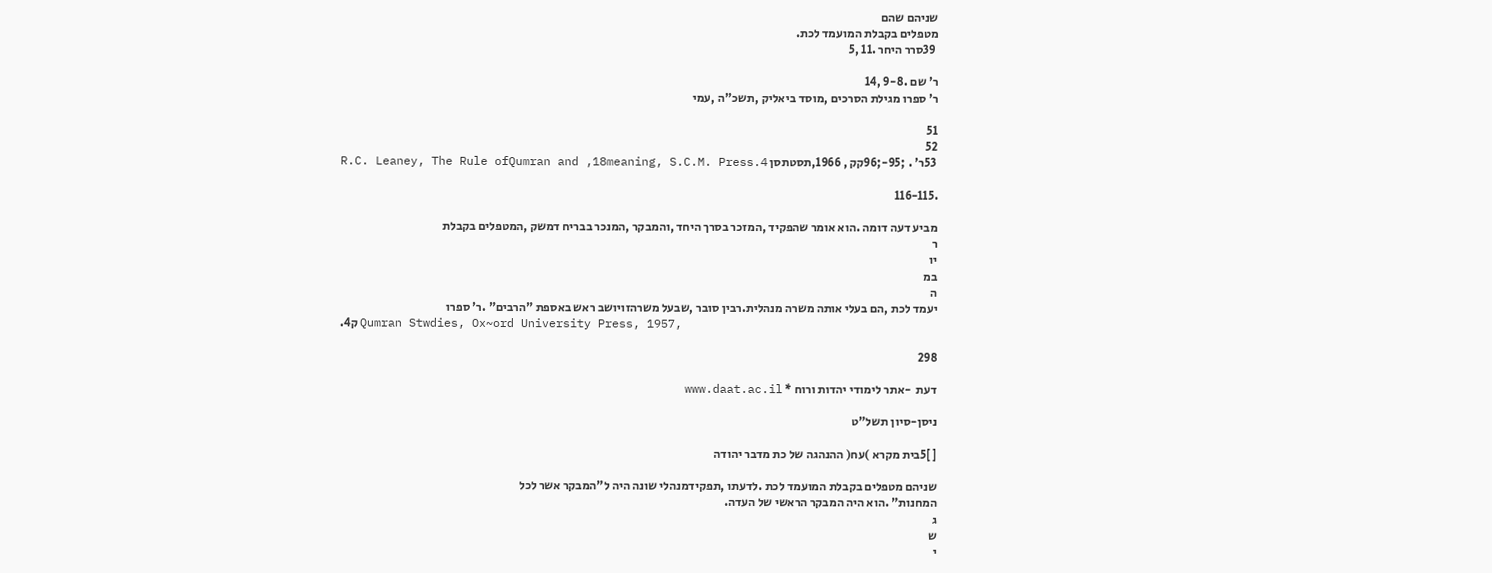שניהם שהם
מטפלים בקבלת המועמד לכת.
 39סרר היחר .11 ,5

ר' שם .9-8 ,14
ר' ספרו מגילת הסרכים ,מוסד ביאליק ,תשכ"ה ,עמי

51
52
 53ר' . ;95-;96קק , 1966,תסטתסן 4.R.C. Leaney, The Rule ofQumran and ,18meaning, S.C.M. Press

.116-115

מביע דעה דומה .הוא אומר שהפקיד ,המזכר בסרך היחד ,והמבקר ,המנכר בבריח דמשק ,המטפלים בקבלת
ר
יו
במ
ה
יעמד לכת ,הם בעלי אותה משרה מנהלית.רבין סובר ,שבעל משרהזויושב ראש באספת "הרבים" .ר' ספרו
.4ק Qumran Stwdies, Ox~ord University Press, 1957,

298

דעת  -אתר לימודי יהדות ורוח * www.daat.ac.il

ניסן-סיון תשל"ט

[ ]5בית מקרא )עח( ההנהגה של כת מדבר יהודה

שניהם מטפלים בקבלת המועמד לכת .לדעתו ,תפקידמנהלי שונה היה ל"המבקר אשר לכל
המחנות" .הוא היה המבקר הראשי של העדה.
ג
ש
י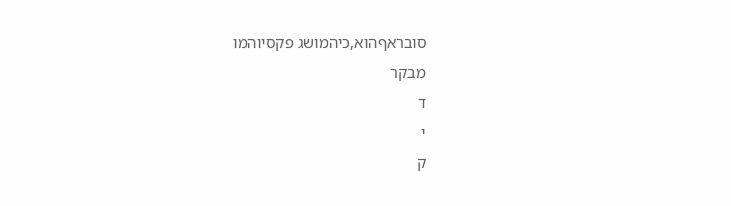סובראףהוא,כיהמושג פקסיוהמו
מבקר
ד
י
ק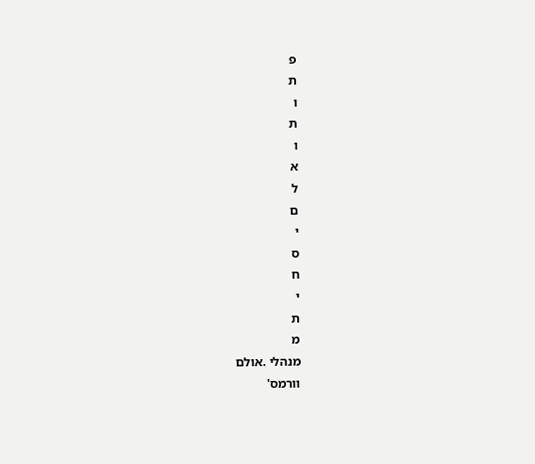פ
ת
ו
ת
ו
א
ל
ם
י
ס
ח
י
ת
מ
מנהלי .אולם
וורמס'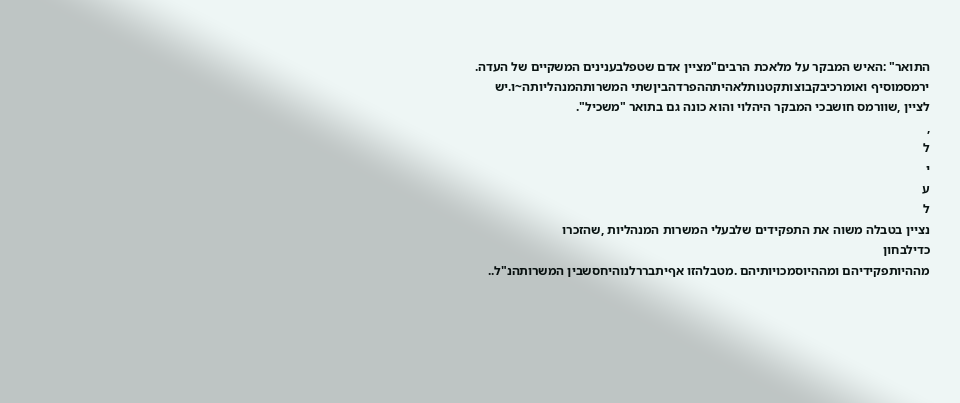התואר" :האיש המבקר על מלאכת הרבים"מציין אדם שטפלבענינים המשקיים של העדה.
ירמסמוסיף ואומרכיבקבוצותקטנותלאהיתההפרדהביןשתי המשרותהמנהליותה~ו.יש
לציין ,שוורמס חושבכי המבקר היהלוי והוא כונה גם בתואר "משכיל".
,
ל
י
ע
ל
נציין בטבלה משוה את התפקידים שלבעלי המשרות המנהליות ,שהזכרו
כדילבחון
מההיותפקידיהם ומההיוסמכויותיהם .מטבלהזו אףיתבררלנוהיחסשבין המשרותהנ"ל..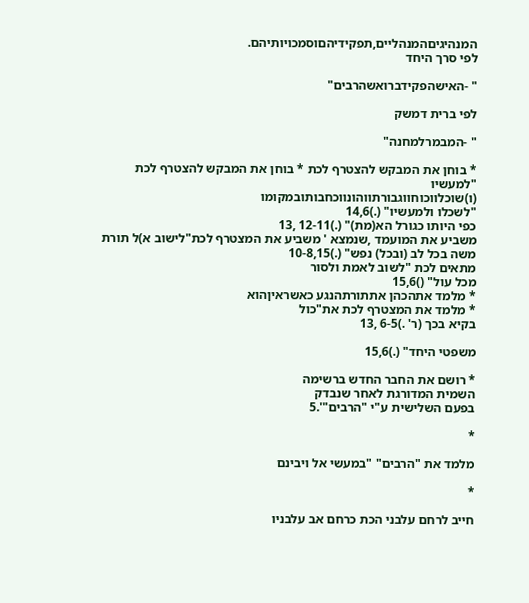המנהיגיםהמנהליים,תפקידיהםוסמכויותיהם.
לפי סרך היחד

" -האישהפקידברואשהרבים"

לפי ברית דמשק

" -המבמרלמחנה"

* בוחן את המבקש להצטרף לכת * בוחן את המבקש להצטרף לכת "למעשיו
(ו)שוכלווכוחווגבורתווהונווכחבותובמקומו
"לשכלו ולמעשיו" (.)14,6
כפי היותו כגורל הא(מת)" (.)12-11 ,13
משביע את המועמד ,שנמצא ' משביע את המצטרף לכת"לישוב א)ל תורת
משה בכל לב (ובכל) נפש" (.)10-8,15
מתאים לכת "לשוב לאמת ולסור
מכל עול" ()15,6
* מלמד אתהכהן אתתורתהנגע כאשראיןהוא
* מלמד את המצטרף לכת את"כול
בקיא בכך (ר' .)6-5 ,13

משפטי היחד" (.)15,6

* רושם את החבר החדש ברשימה
השמית המדורגת לאחר שנבדק
בפעם השלישית ע"י "הרבים"'.5

*

מלמד את "הרבים" "במעשי אל ויבינם

*

חייב לרחם עלבני הכת כרחם אב עלבניו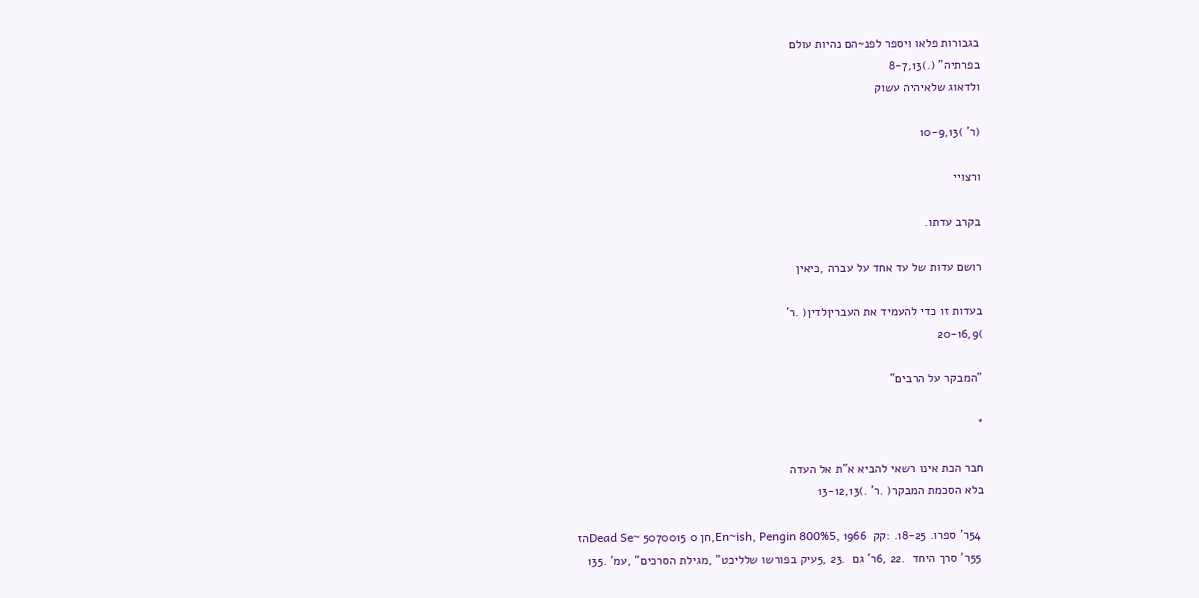בגבורות פלאו ויספר לפנ~הם נהיות עולם
בפרתיה" (.)8-7,13
ולדאוג שלאיהיה עשוק

(ר' )10-9,13

ורצויי

בקרב עדתו.

רושם עדות של עד אחד על עברה ,כיאין

בעדות זו כדי להעמיד את העבריןלדין( .ר'
)20-16,9

"המבקר על הרבים"

*

חבר הכת אינו רשאי להביא א"ת אל העדה
בלא הסכמת המבקר( .ר' .)13-12,13

 54ר' ספרו. 18-25. :קק  En~ish, Pengin 800%5, 1966,חן 0 Dead Se~ 5070015הז
 55ר' סרך היחד  .22 ,6ר' גם  .23 ,5עיק בפורשו שלליכט" ,מגילת הסרכים" ,עמ' .135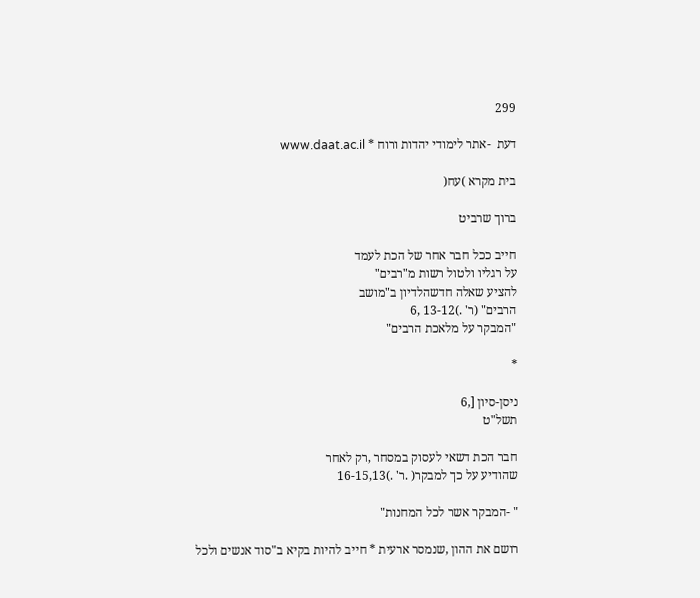299

דעת  -אתר לימודי יהדות ורוח * www.daat.ac.il

בית מקרא )עח(

ברוך שרביט

חייב ככל חבר אחר של הכת לעמד
על רגליו ולטול רשות מ"רבים"
להציע שאלה חדשהלדיון ב"מושב
הרבים" (ר' .)13-12 ,6
"המבקר על מלאכת הרבים"

*

ניסן-סיון [,6
תשל"ט

חבר הכת דשאי לעסוק במסחר ,רק לאחר
שהודיע על כך למבקר( .ר' .)16-15,13

" -המבקר אשר לכל המחנות"

רושם את ההון ,שנמסר ארעית * חייב להיות בקיא ב"סוד אנשים ולכל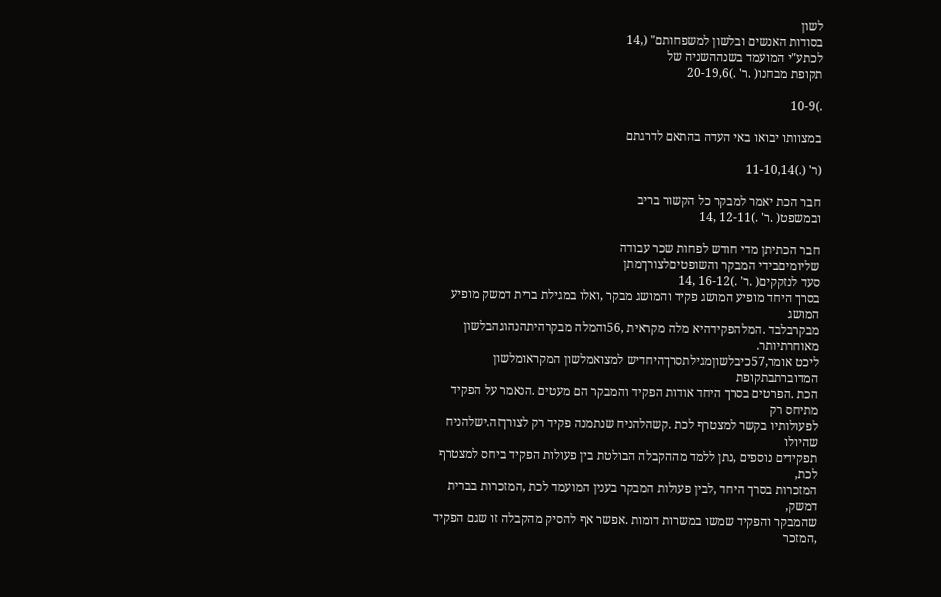לשון
בסודות האנשים ובלשון למשפחותם" (,14
לכתע"י המועמד בשנההשניה של
תקופת מבחנו( .ר' .)20-19,6

.)10-9

במצוותו יבואו באי העדה בהתאם לדרגתם

(ר' (.)11-10,14

חבר הכת יאמר למבקר כל הקשור בריב
ובמשפט( .ר' .)12-11 ,14

חבר הכתיתן מדי חודש לפחות שכר עבודה
שליומיםבידי המבקר והשופטיםלצורךמתן
סעד לנזקקים( .ר' .)16-12 ,14
בסרך היחד מופיע המושג פקיד והמושג מבקר ,ואלו במגילת ברית דמשק מופיע המושג
מבקרבלבד .המלהפקידהיא מלה מקראית ,56והמלה מבקרהיתהנהוגהבלשון מאוחרתיותר.
ליכט אומר,57כיבלשוןמגילתסרךהיחדיש למצואמלשון המקראומלשון המדוברתבתקופת
הכת .הפרטים בסרך היחד אודות הפקיד והמבקר הם מעטים .הנאמר על הפקיד מתיחס רק
לפעולותיו בקשר למצטרף לכת .קשהלהניח שנתמנה פקיד רק לצורךזה.ישלהניח שהיולו
תפקידים נוספים ,נתן ללמד מההקבלה הבולטת בין פעולות הפקיד ביחס למצטרף לכת,
המזכרות בסרך היחד ,לבין פעולות המבקר בענין המועמד לכת ,המזכרות בברית דמשק,
שהמבקר והפקיד שמשו במשרות דומות .אפשר אף להסיק מהקבלה זו שגם הפקיד ,המזכר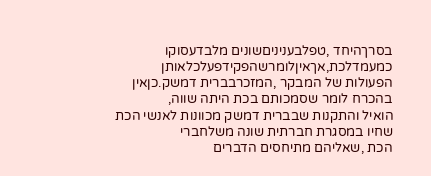בסרךהיחד ,טפלבעניניםשונים מלבדעסוקו כמעמדלכת,אךאיןלומרשהפקידפעלכלאותן
הפעולות של המבקר ,המזכרבברית דמשק.כןאין בהכרח לומר שסמכותם בכת היתה שווה,
הואיל והתקנות שבברית דמשק מכוונות לאנשי הכת שחיו במסגרת חברתית שונה משלחברי
הכת ,שאליהם מתיחסים הדברים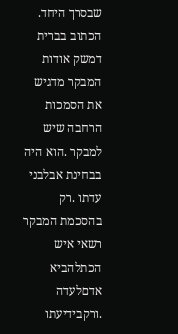שבסרך היחד.
הכתוב בברית דמשק אודות המבקר מדגיש את הסמכות הרחבה שיש למבקר .הוא היה
בבחינת אבלבני עדתו .רק בהסכמת המבקר רשאי איש הכתלהביא אדםלעדה .ורקבידיעתו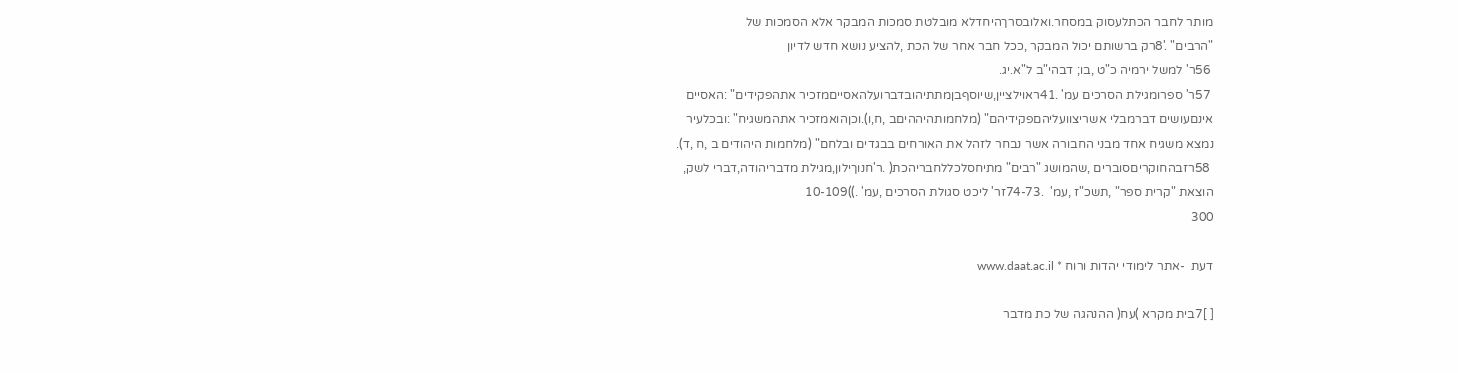מותר לחבר הכתלעסוק במסחר.ואלובסרךהיחדלא מובלטת סמכות המבקר אלא הסמכות של
"הרבים" .'8רק ברשותם יכול המבקר ,ככל חבר אחר של הכת ,להציע נושא חדש לדיון
 56ר' למשל ירמיה כ"ט ,בו; דבהי"ב ל"א.יג.
 57ר' ספרומגילת הסרכים עמ' .41ראוילציין,שיוסףבןמתתיהובדברועלהאסייםמזכיר אתהפקידים" :האסיים
אינםעושים דברמבלי אשריצוועליהםפקידיהם" (מלחמותהיההיםב ,ח,ו).וכןהואמזכיר אתהמשגיח" :ובכלעיר
נמצא משגיח אחד מבני החבורה אשר נבחר לזהל את האורחים בבגדים ובלחם" (מלחמות היהודים ב ,ח ,ד).
 58רזבהחוקריםסוברים ,שהמושג "רבים" מתיחסלכללחבריהכת( .ר'חנוךילון,מגילת מדבריהודה,דברי לשק,
הוצאת "קרית ספר" ,תשכ"ז ,עמ'  .74-73זר' ליכט סגולת הסרכים ,עמ' .))10-109
300

דעת  -אתר לימודי יהדות ורוח * www.daat.ac.il

[ ]7בית מקרא )עח( ההנהגה של כת מדבר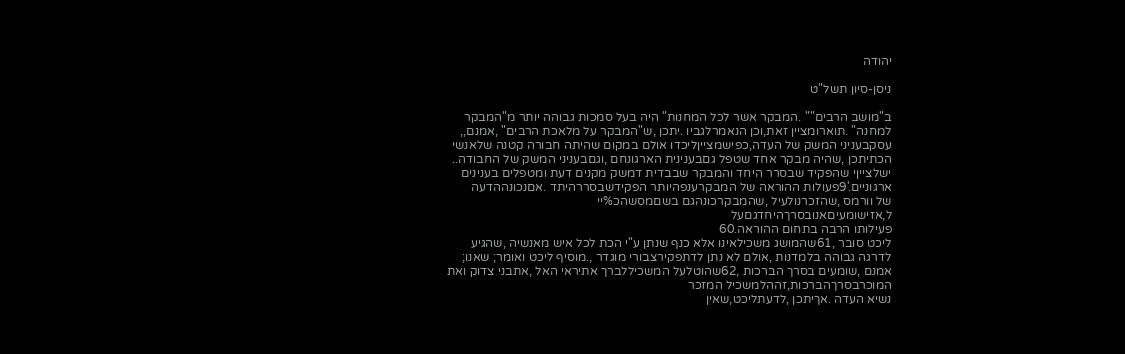יהודה

ניסן-סיון תשל"ט

ב"מושב הרבים"" .המבקר אשר לכל המחנות" היה בעל סמכות גבוהה יותר מ"המבקר
למחנה" .תוארומציין זאת,וכן הנאמרלגביו .יתכן ,ש"המבקר על מלאכת הרבים" ,אמנם,,
עסקבעניני המשק של העדה,כפישמצייןליכדו אולם במקום שהיתה חבורה קטנה שלאנשי
הכתיתכן ,שהיה מבקר אחד שטפל גםבענינית הארגונחם ,וגםבעניני המשק של החבודה..
ישלצייןי שהפקיד שבסרר היחד והמבקר שבבדית דמשק מקנים דעת ומטפלים בענינים
ארגוניים.'9פעולות ההוראה של המבקרענפהיותר הפקידשבסררהיתד .אםנכונההדעה
של וורמס ,שהזכרנולעיל ,שהמבקרכונהגם בשםמסשהכ%יי
ל,אזישומעיםאנובסרךהיחדגםעל
פעילותו הרבה בתחום ההוראה.60
ליכט סובר ,61שהמושג משכילאינו אלא כנף שנתן ע"י הכת לכל איש מאנשיה ,שהגיע
לדרגה גבוהה בלמדנות ,אולם לא נתן לדתפקירצבורי מוגדר ,.מוסיף ליכט ואומר; שאנו;
אמנם ,שומעים בסרך הברכות ,62שהוטלעל המשכיללברך אתיראי האל ,אתבני צדוק ואת
המוכרבסרךהברכות,זההלמשכיל המזכר
נשיא העדה .אךיתכן ,לדעתליכט,שאין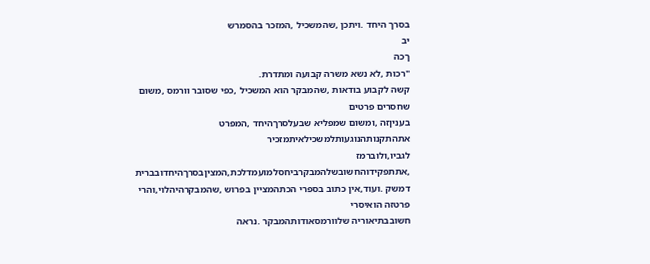בסרך היחד .ויתכן ,שהמשכיל ,המזכר בהסמרש
יב
ךכה
"רכות ,לא נשא משרה קבועה ומתדרת.
קשה לקבוע בודאות ,שהמבקר הוא המשכיל ,כפי שסובר וורמס ,משום שחסרים פרטים
בעניןזה ,ומשום שמפליא שבעלסרךהיחד ,המפרט אתהתקנותהנוגעותלמשכילאיתמזכיר
לגביו,ולוברמז ,אתתפקידוהחשובשלהמבקרביחסלמועמדלכת,המציןבסרךהיחדובברית
דמשק .ועוד,אין כתוב בספרי הכתהמציין בפרוש ,שהמבקרהיהלוי,והרי פרטזה הואיסרי
חשובבתיאוריה שלוורמסאודותהמבקר .נראה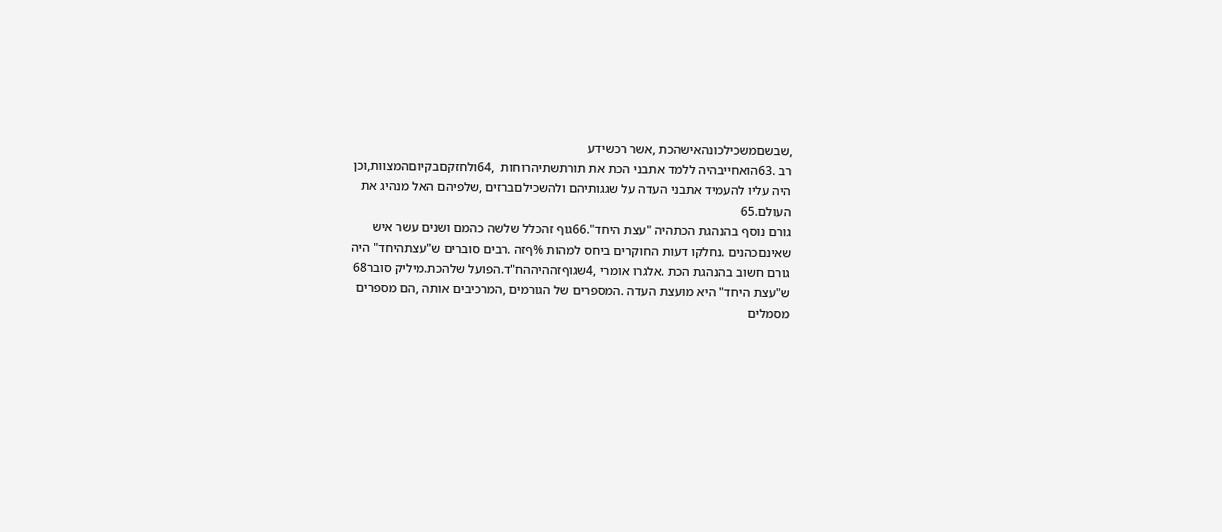,שבשםמשכילכונהאישהכת ,אשר רכשידע
רב .63הואחייבהיה ללמד אתבני הכת את תורתשתיהרוחות  ,64ולחזקםבקיוםהמצוות,וכן
היה עליו להעמיד אתבני העדה על שגגותיהם ולהשכילםברזים ,שלפיהם האל מנהיג את
העולם.65
גורם נוסף בהנהגת הכתהיה "עצת היחד".66גוף זהכלל שלשה כהמם ושנים עשר איש
שאינםכהנים .נחלקו דעות החוקרים ביחס למהות %ףזה .רבים סוברים ש"עצתהיחד" היה
גורם חשוב בהנהגת הכת .אלגרו אומרי ,4שגוףזההיההח"ד.הפועל שלהכת.מיליק סובר68
ש"עצת היחד" היא מועצת העדה .המספרים של הגורמים ,המרכיבים אותה ,הם מספרים
מסמלים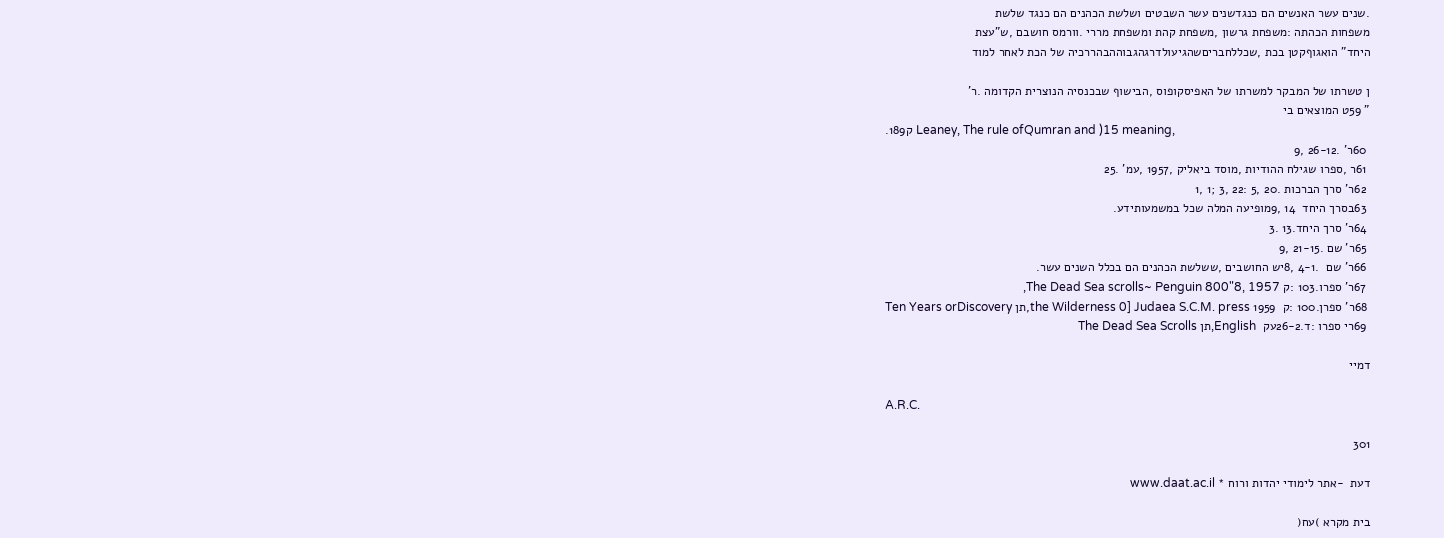.שנים עשר האנשים הם כנגדשנים עשר השבטים ושלשת הכהנים הם כנגד שלשת
משפחות הכהתה :משפחת גרשון ,משפחת קהת ומשפחת מררי .וורמס חושבם ,ש"עצת
היחד" הואגוףקטן בכת ,שכללחבריםשהגיעולדרגהגבוההבהררכיה של הכת לאחר למוד

ן טשרתו של המבקר למשרתו של האפיסקופוס ,הבישוף שבכנסיה הנוצרית הקדומה .ר'
" 59ט המוצאים בי
.189ק Leaney, The rule ofQumran and )15 meaning,
 60ר' .26-12 ,9
 61ר ,ספרו שגילח ההודיות ,מוסד ביאליק ,1957 ,עמ' .25
 62ר' סרך הברכות .20 ,5 :22 ,3 ;1 ,1
 63בסרך היחד  14 ,9מופיעה המלה שכל במשמעותידע.
 64ר' סרך היחד.13 .3
 65ר' שם .21-15 ,9
 66ר' שם  .4-1 ,8יש החושבים ,ששלשת הכהנים הם בכלל השנים עשר.
 67ר' ספרו.103 :ק The Dead Sea scrolls~ Penguin 800"8, 1957,
 68ר' ספרן.100 :ק  the Wilderness 0] Judaea S.C.M. press 1959,תן Ten Years orDiscovery
 69רי ספרו :ד.26-2עק  English,תן The Dead Sea Scrolls

דמיי

A.R.C.

301

דעת  -אתר לימודי יהדות ורוח * www.daat.ac.il

בית מקרא )עח(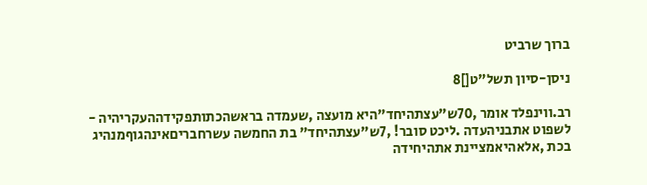ברוך שרביט

ניסן-סיון תשל"ט[]8

רב.ווינפלד אומר ,70ש"עצתהיחד"היא מועצה ,שעמדה בראשהכתותפקידההעקריהיה -
לשפוט אתבניהעדה .ליכט סובר! ,7ש"עצתהיחד" בת החמשה עשרחבריםאינהגוףמנהיג
בכת ,אלאהיאמציינת אתהיחידה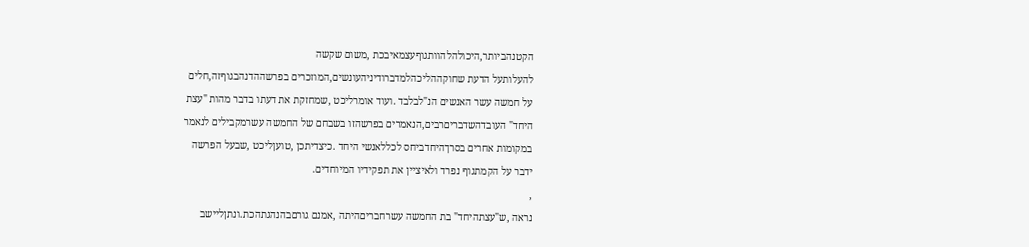הקטנהביותר,היכולהלהוותגוףעצמאיבכת ,משום שקשה
להעלותעל הדעת שחוקההליכהלמדברודיניהעונשים,המוזכרים בפרשההדנהבגוףזה,חלים
על חמשה עשר האנשים הנ"לבלבד .ועוד אומרליכט ,שמחזקת את דעתו בדבר מהות "עצת
היחד" העובדהשדבריםרבים,הנאמרים בפרשהזו בשבחם של החמשה עשרמקבילים לנאמר
במקומות אחרים בסרךהיחדביחס לכללאנשי היחד .כיצדיתכן ,טועןליכט ,שבעל הפרשה
ידבר על הקמתגוף נפרד ולאיציין את תפקידיו המיוחדים.
,
נראה ,ש"עצתהיחד" בת החמשה עשרחבריםהיתה ,אמנם גורםבהנהגתהכת.ונתןליישב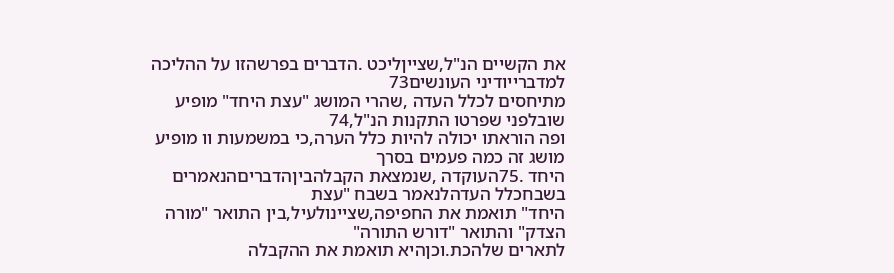את הקשיים הנ"ל,שצייןליכט .הדברים בפרשהזו על ההליכה למדברייודיני העונשים73
מתיחסים לכלל העדה ,שהרי המושג "עצת היחד" מופיע שובלפני שפרטו התקנות הנ"ל,74
ופה הוראתו יכולה להיות כלל הערה,כי במשמעות וו מופיע מושג זה כמה פעמים בסרך
היחד .75העוקדה ,שנמצאת הקבלהביןהדבריםהנאמרים בשבחכלל העדהלנאמר בשבח "עצת
היחד" תואמת את החפיפה,שציינולעיל,בין התואר "מורה הצדק" והתואר "דורש התורה"
לתארים שלהכת.וכןהיא תואמת את ההקבלה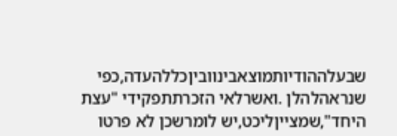שבעלההודיותמוצאבינווביןכללהעדה,כפי
שנראהלהלן .ואשרלאי הזכרתתפקידי "עצת היחד",שמצייןליכט,יש לומרשכן לא פרטו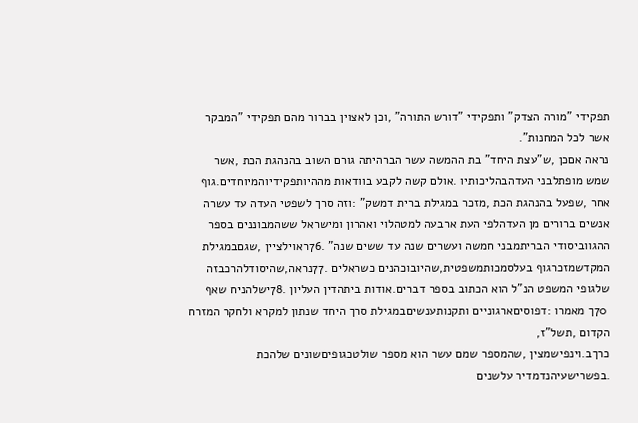תפקידי "מורה הצדק" ותפקידי "דורש התורה" ,וכן לאצוין בברור מהם תפקידי "המבקר
אשר לכל המחנות".
נראה אםכן ,ש"עצת היחד" בת ההמשה עשר הברהיתה גורם השוב בהנהגת הכת ,אשר
שמש מופתלבני העדהבהליכותיו .אולם קשה לקבע בוודאות מההיותפקידיוהמיוחדים.גוף
אחר ,שפעל בהנהגת הכת ,מזכר במגילת ברית דמשק" :וזה סרך לשפטי העדה עד עשרה
אנשים ברורים מן העדהלפי העת ארבעה למטהלוי ואהרון ומישראל ששהמבוננים בספר
ההגווביסודי הבריתמבני חמשה ועשרים שנה עד ששים שנה" .76ראוילציין ,שגםבמגילת
המקדשמזכרגוף בעלסמכותמשפטית,שהיובוכהנים כשראלים .77נראה,שהיסודלהרכבזה
שלגופי המשפט הנ"ל הוא הכתוב בספר דברים.אודות ביתהדין העליון .78ישלהניח שאף
 70ך מאמרו :דפוסיםארגוניים ותקנותענשיםבמגילת סרך היחד שנתון למקרא ולחקר המזרח הקדום ,תשל"ז,
כרךב.וינפישמצין ,שהמספר שמם עשר הוא מספר שולטכגופיםשונים שלהכת .בפשרישעיהנדמדיר עלשנים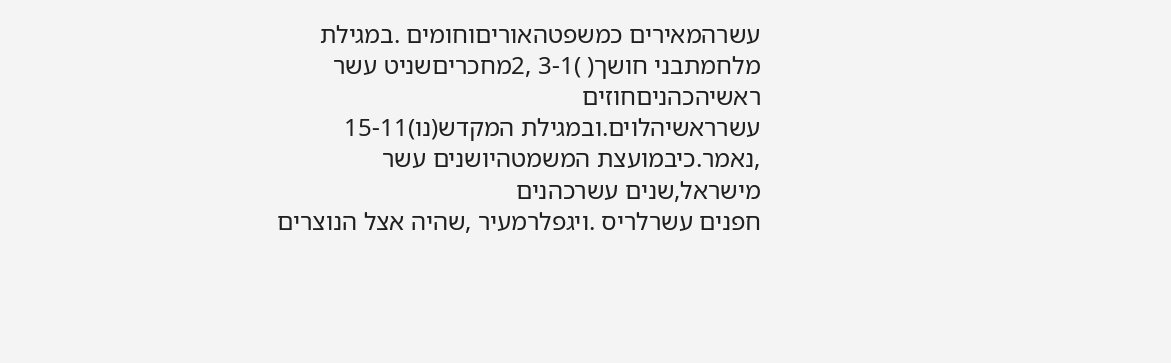עשרהמאירים כמשפטהאוריםוחומים .במגילת מלחמתבני חושך( )3-1 ,2מחכריםשניט עשר ראשיהכהניםחוזים
עשרראשיהלוים.ובמגילת המקדש(נו)15-11 ,נאמר.כיבמועצת המשמטהיושנים עשר מישראל,שנים עשרכהנים
חפנים עשרלריס .ויגפלרמעיר ,שהיה אצל הנוצרים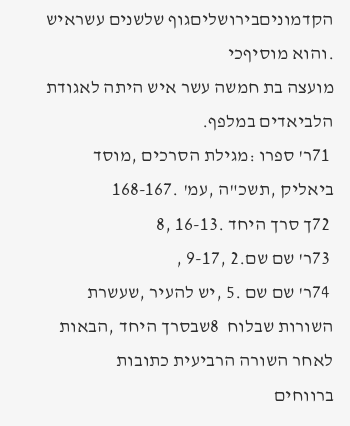הקדמוניםבירושליםגוף שלשנים עשראיש .והוא מוסיףכי
מועצה בת חמשה עשר איש היתה לאגודת הלביאדים במלפף.
 71ר' ספרו :מגילת הסרכים ,מוסד ביאליק ,תשכ"ה ,עמ' .168-167
 72ך סרך היחד .16-13 ,8
 73ר' שם שם.2 ,9-17 ,
 74ר' שם שם .5 ,יש להעיר ,שעשרת השורות שבלוח  8שבסרך היחד ,הבאות לאחר השורה הרביעית כתובות
ברווחים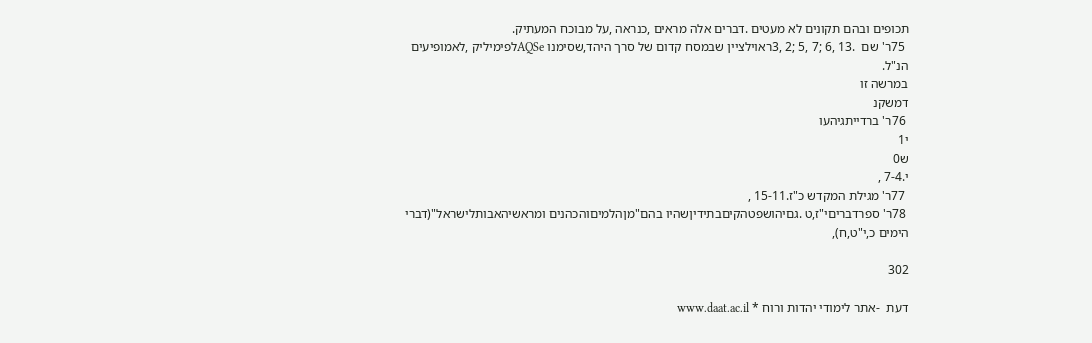תכופים ובהם תקונים לא מעטים .דברים אלה מראים ,כנראה ,על מבוכח המעתיק.
 75ר' שם  .13 ,6 ;7 ,5 ;2 ,3ראוילציין שבמסח קדום של סרך היהד,שסימנו AQSeלפימיליק ,לאמופיעים
הנ"ל.
במרשה זו
דמשקנ
 76ר' ברדייתגיהעו
י1
ש0
י.7-4 ,
 77ר' מגילת המקדש כ"ז.15-11 ,
 78ר' ספרדבריםי"ז,ט .גםיהושפטהקיםבתידיןשהיו בהם"מןהלמיםוהכהנים ומראשיהאבותלישראל"(דברי
הימים כ,י"ט,ח),

302

דעת  -אתר לימודי יהדות ורוח * www.daat.ac.il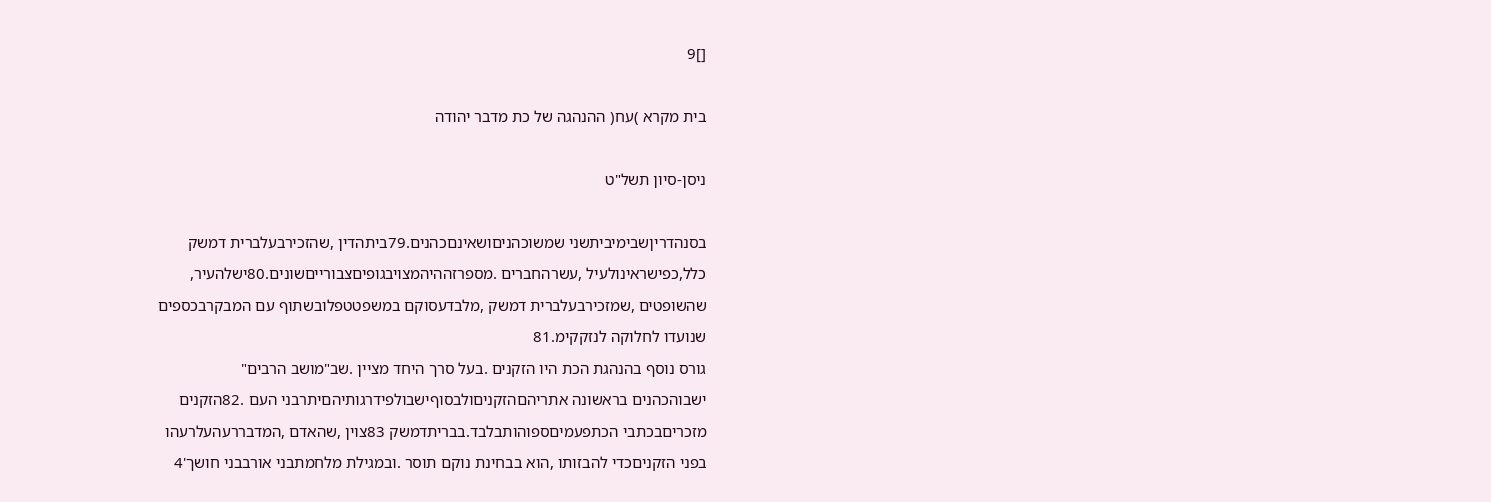[]9

בית מקרא )עח( ההנהגה של כת מדבר יהודה

ניסן-סיון תשל"ט

בסנהדריןשבימיביתשני שמשוכהניםושאינםכהנים.79ביתהדין ,שהזכירבעלברית דמשק
כלל,כפישראינולעיל ,עשרהחברים .מספרזההיהמצויבגופיםצבורייםשונים.80ישלהעיר,
שהשופטים ,שמזכירבעלברית דמשק ,מלבדעסוקם במשפטטפלובשתוף עם המבקרבכספים
שנועדו לחלוקה לנזקקימ.81
גורס נוסף בהנהגת הכת היו הזקנים .בעל סרך היחד מציין .שב"מושב הרבים"
ישבוהכהנים בראשונה אתריהםהזקניםולבסוףישבולפידרגותיהםיתרבני העם .82הזקנים
מזכריםבכתבי הכתפעמיםספוהותבלבד.בבריתדמשק 83צוין ,שהאדם ,המדבררעהעלרעהו
בפני הזקניםכדי להבזותו ,הוא בבחינת נוקם תוסר .ובמגילת מלחמתבני אורבבני חושך'4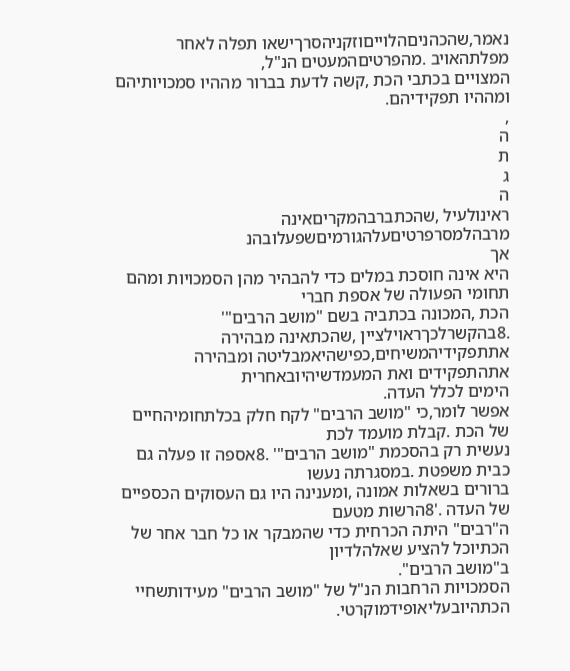נאמר,שהכהניםהלוייםוזקניהסרךישאו תפלה לאחר מפלתהאויב .מהפרטיםהמעטים הנ"ל,
המצויים בכתבי הכת ,קשה לדעת בברור מההיו סמכויותיהם ומההיו תפקידיהם.
,
ה
ת
ג
ה
ראינולעיל ,שהכתברבהמקריםאינה מרבהלמסרפרטיםעלהגורמיםשפעלובהנ
אך
היא אינה חוסכת במלים כדי להבהיר מהן הסמכויות ומהם תחומי הפעולה של אספת חברי
הכת ,המכונה בכתביה בשם "מושב הרבים"' .8בהקשרלכךראוילציין ,שהכתאינה מבהירה
אתתפקידיהמשיחים,כפישהיאמבליטה ומבהירה אתהתפקידים ואת המעמדשיהיובאחרית
הימים לכלל העדה.
אפשר לומר,כי "מושב הרבים" לקח חלק בכלתחומיהחיים של הכת .קבלת מועמד לכת
נעשית רק בהסכמת "מושב הרבים"' .8אספה זו פעלה גם כבית משפטת .במסגרתה נעשו
ברורים בשאלות אמונה ,ומענינה היו גם העסוקים הכספיים של העדה .'8הרשות מטעם
ה"רבים" היתה הכרחית כדי שהמבקר או כל חבר אחר של הכתיוכל להציע שאלהלדיון
ב"מושב הרבים".
הסמכויות הרחבות הנ"ל של "מושב הרבים" מעידותשחיי הכתהיובעליאופידמוקרטי.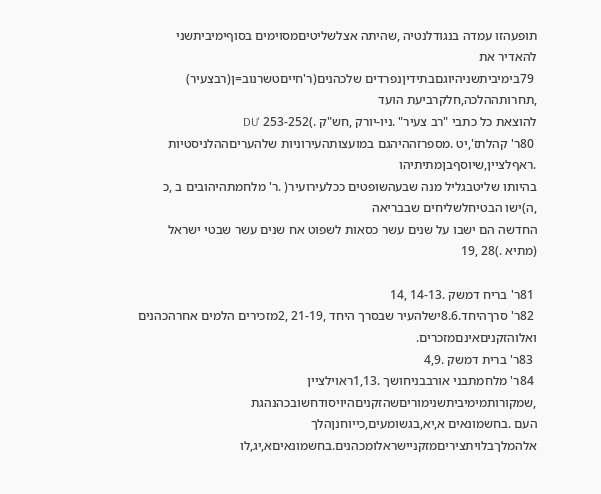תופעהזו עמדה בנגודלנטיה ,שהיתה אצלשליטיםמסוימים בסוףימיביתשני להאדיר את
 79בימיביתשניהיוגםבתידיןנפרדים שלכהנים(ר'חייםטשרנוב=ן(רבצעיר) ,תחרותההלכה,חלקרביעת הועד
להוצאת כל כתבי "רב צעיר" .ניו-יורק ,חש"ק .)253-252 'DU
 80ר' קהלתז',יט .מספרזההיהגם במועצותהעירוניות שלהעריםההלניסטיות .ראףלציין,שיוסףבןמתיתיהו
בהיותו שליטבגליל מנה שבעהשופטים ככלעירועיר( .ר' מלחמתהיהובים ב ,כ ,ה)ישו הבטיחלשליחים שבבריאה
החדשה הם ישבו על שנים עשר כסאות לשפוט אח שנים עשר שבטי ישראל (מתיא .)28 ,19

 81ר' בריח דמשק .14-13 ,14
 82ר' סרךהיחד.8.6ישלהעיר שבסרך היחד ,21-19 ,2מזכירים הלמים אחרהכהנים ואלוהזקניםאינםמזכרים.
 83ר' ברית דמשק .4,9
 84ר' מלחמתבני אורבבניחושך .1,13ראוילציין ,שמקורותמימיביתשנימוריםשהזקניםהיויסודחשובכהנהגת
העם .בחשמונאים א,יא,בגשומעים,כייוחנןהלך אלהמלךבלויתציריםמזקניישראלומכהנים.בחשמונאיםא,יג,לו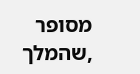מסופר ,שהמלך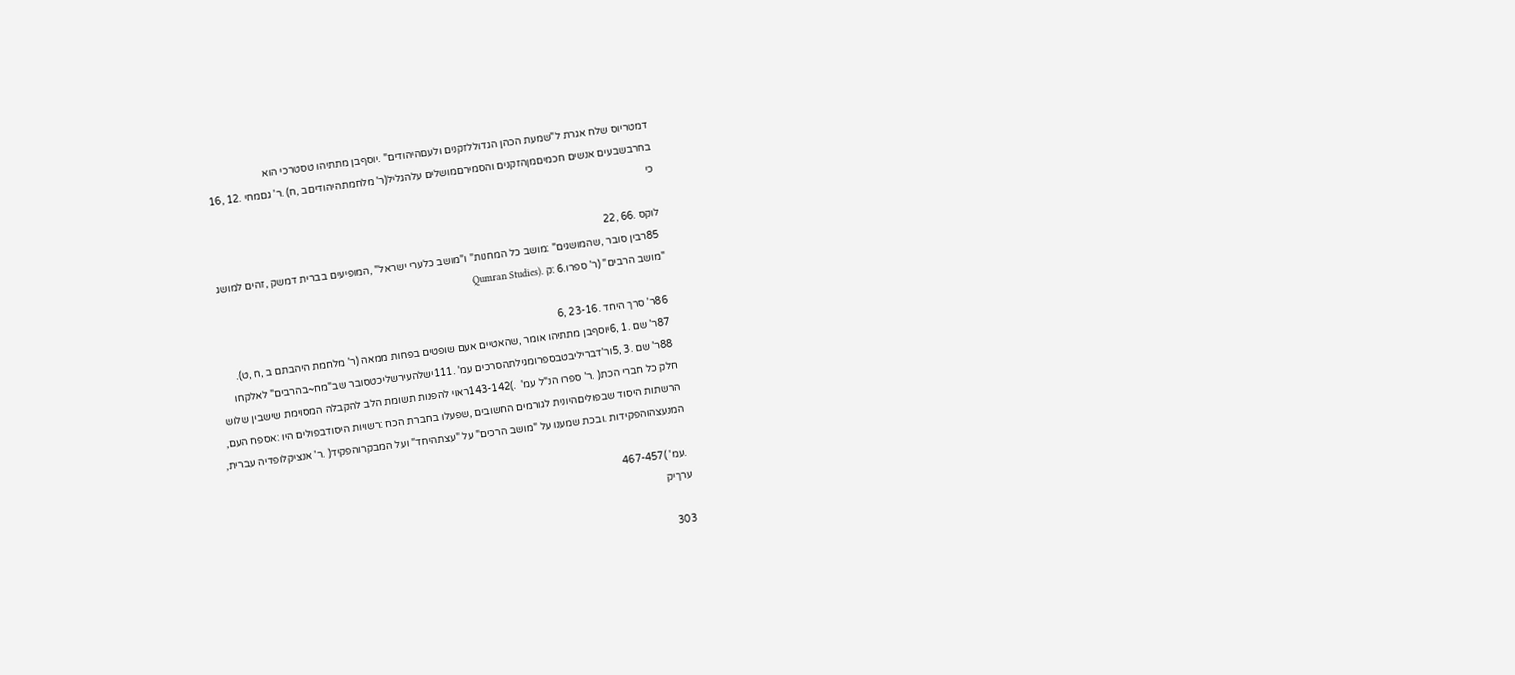דמטריוס שלח אגרת ל"שמעת הכהן הגדוללזקנים ולעםהיהודים" .יוסףבן מתתיהו טסטרכי הוא
בחרבשבעים אנשים חכמיםמןהזקנים והסמירםמושלים עלהגליל(ר' מלחמתהיהודיםב ,ח) .ר' גםמחי .12 ,16
כי

לוקס .66 ,22
 85רבין סובר ,שהמושגים" :מושב כל המחנות" ו"מושב כלערי ישראל" ,המופיעים בברית דמשק ,זהים למושג
"מושב הרבים" (ר' ספרו.6 :ק .(Qumran Studies

 86ר' סרך היחד .23-16 ,6
 87ר' שם .1 ,6יוסףבן מתתיהו אומר ,שהאטיים אעם שופטים בפחות ממאה (ר' מלחמת היהבתם ב ,ח ,ט).
 88ר' שם .3 ,5ור'דבריליבטבספרומגילתהסרכים עמ' .111ישלהעירשליכטסובר שב"מח~בהרבים" לאלקחו
חלק כל חברי הכת( .ר' ספרו הנ"ל עמ'  .)143-142ראוי להפנות תשומת הלב להקבלה המסוימת שישבין שלוש
הרשתות היסוד שבפוליםהיונית לגורמים החשובים ,שפעלו בחברת הכח :רשויות היסודבפולים היו :אספח העם,
המנעצהוהפקידות .ובכת שמענו על "מושב הרכים" על "עצתהיחד" ועל המבקרוהפקיד( .ר' אנציקלופדיה עברית,

 .עמ' )467-457
ערךיק

303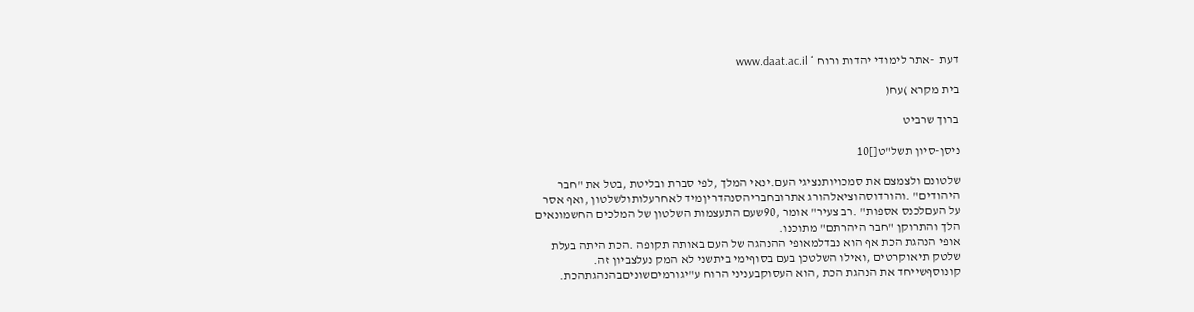דעת  -אתר לימודי יהדות ורוח * www.daat.ac.il

בית מקרא )עח(

ברוך שרביט

ניסן-סיון תשל"ט[]10

שלטונם ולצמצם את סמכויותנציגי העם.ינאי המלך ,לפי סברת ובליטת ,בטל את "חבר
היהודים" .והורדוסהוציאלהורג אתרובחבריהסנהדריןמיד לאחרעלותולשלטון ,ואף אסר
על העםלכנס אספות" .רב צעיר" אומר ,90שעם התעצמות השלטון של המלכים החשמונאים
הלך והתרוקן "חבר היהרתם" מתוכנו.
אופי הנהגת הכת אף הוא נבדלמאופי ההנהגה של העם באותה תקופה .הכת היתה בעלת
שלטק תיאוקרטים ,ואילו השלטכן בעם בסוףימי ביתשני לא המק נעלצביון זה.
קונוסףשייחד את הנהגת הכת ,הוא העסוקבעניני הרוח ע"יגורמיםשוניםבהנהגתהכת.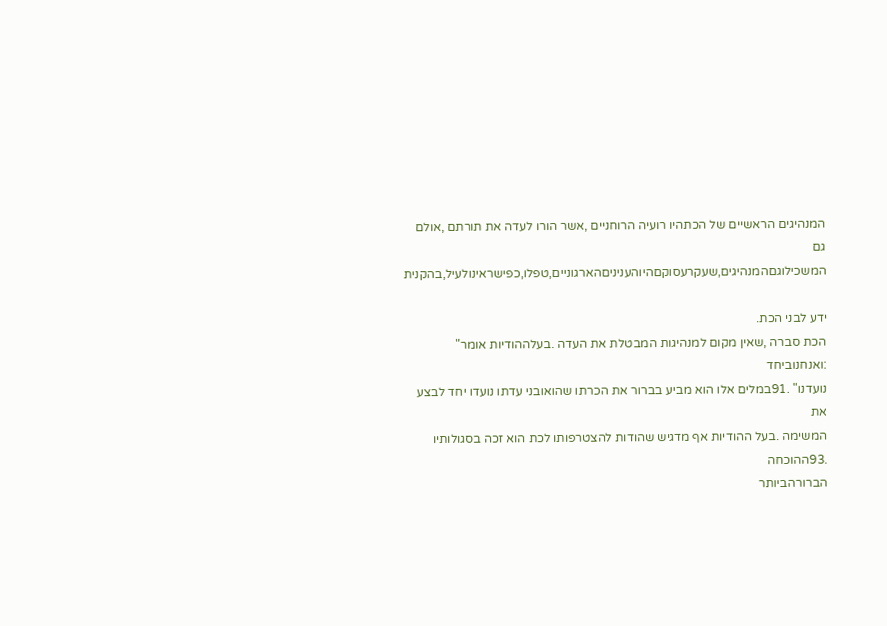המנהיגים הראשיים של הכתהיו רועיה הרוחניים ,אשר הורו לעדה את תורתם ,אולם גם
המשכילוגםהמנהיגים,שעקרעסוקםהיוהעניניםהארגוניים,טפלו,כפישראינולעיל,בהקנית

ידע לבני הכת.
הכת סברה ,שאין מקום למנהיגות המבטלת את העדה .בעלההודיות אומר" :ואנחנוביחד
נועדנו" .91במלים אלו הוא מביע בברור את הכרתו שהואובני עדתו נועדו יחד לבצע את
המשימה .בעל ההודיות אף מדגיש שהודות להצטרפותו לכת הוא זכה בסגולותיו .93ההוכחה
הברורהביותר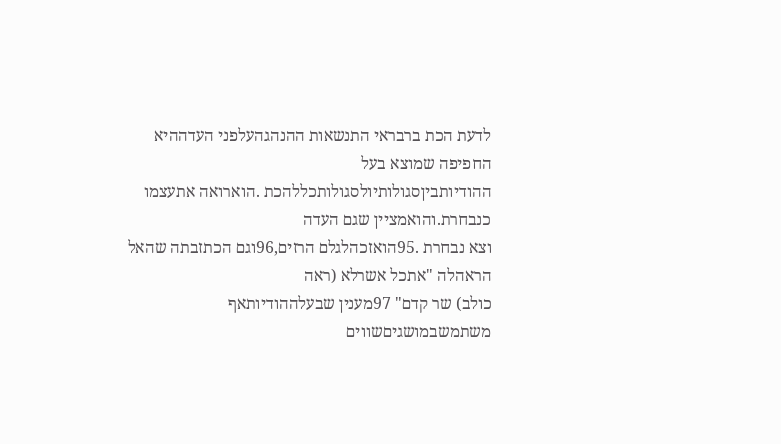לדעת הכת ברבראי התנשאות ההנהגהעלפני העדההיא החפיפה שמוצא בעל
ההודיותביןסגולותיולסגולותכללהכת .הוארואה אתעצמו כנבחרת.והואמציין שגם העדה
וצא נבחרת .95הואזכהלגלם הרזים,96וגם הכתזבתה שהאל הראהלה "אתכל אשרלא (ראה
כולב) שר קדם" 97מענין שבעלההודיותאף משתמשבמושגיםשווים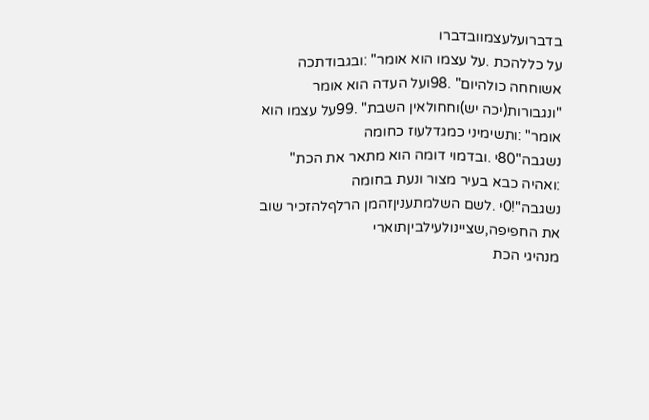בדברועלעצמוובדברו
על כללהכת .על עצמו הוא אומר" :ובגבודתכה אשוחחה כולהיום" .98ועל העדה הוא אומר
"ונגבורות(יכה יש)וחחולאין השבת" .99על עצמו הוא אומר" :ותשימיני כמגדלעוז כחומה
נשגבה"80י .ובדמוי דומה הוא מתאר את הכת" :ואהיה כבא בעיר מצור ונעת בחומה
נשגבה"!0י .לשם השלמתעניןזהמן הרלףלהזכיר שוב את החפיפה,שציינולעילביןתוארי
מנהיגי הכת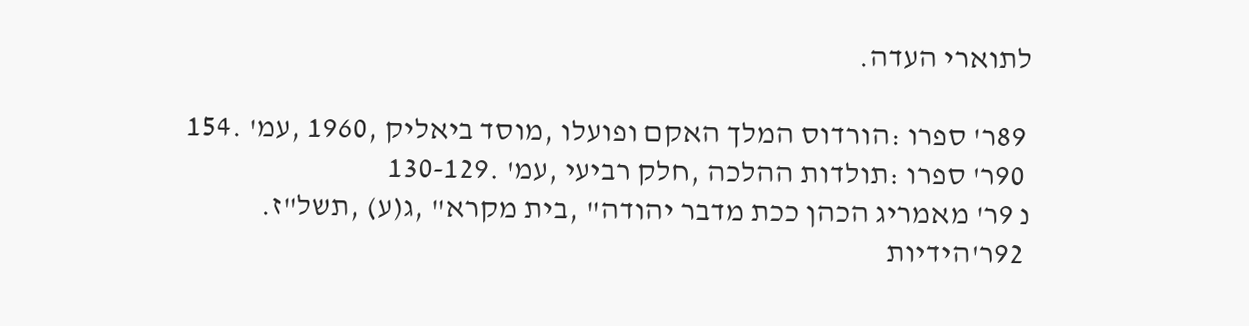לתוארי העדה.

 89ר' ספרו :הורדוס המלך האקם ופועלו ,מוסד ביאליק ,1960 ,עמ' .154
 90ר' ספרו :תולדות ההלכה ,חלק רביעי ,עמ' .130-129
נ 9ר' מאמריג הכהן ככת מדבר יהודה" ,בית מקרא" ,ג(ע) ,תשל"ז.
 92ר'הידיות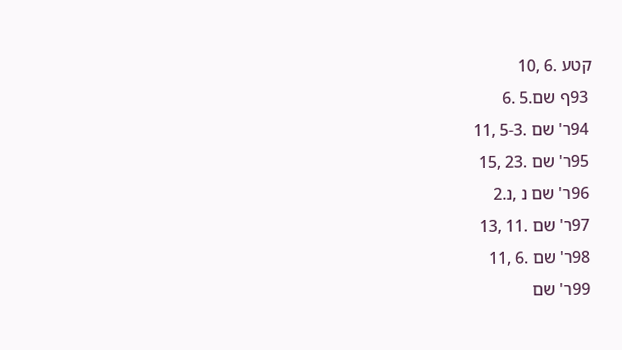קטע .6 ,10
 93ף שם.5 .6
 94ר' שם .5-3 ,11
 95ר' שם .23 ,15
 96ר' שם נ ,נ.2
 97ר' שם .11 ,13
 98ר' שם .6 ,11
 99ר' שם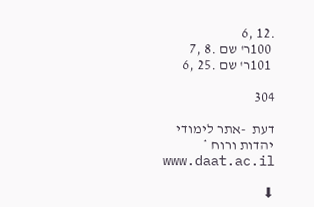.12 ,6
 100ר' שם .8 ,7
 101ר' שם .25 ,6

304

דעת  -אתר לימודי יהדות ורוח * www.daat.ac.il

⬇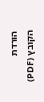הורדת הקובץ (PDF)